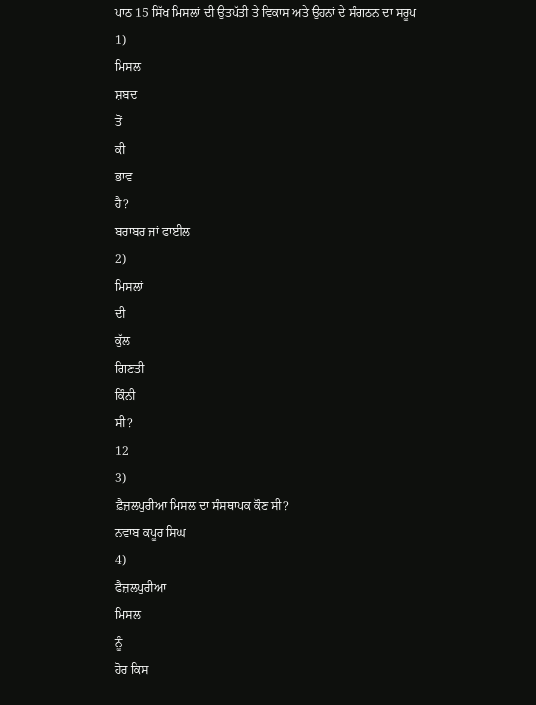ਪਾਠ 15 ਸਿੱਖ ਮਿਸਲਾਂ ਦੀ ਉਤਪੱਤੀ ਤੇ ਵਿਕਾਸ ਅਤੇ ਉਹਨਾਂ ਦੇ ਸੰਗਠਨ ਦਾ ਸਰੂਪ
1)
ਮਿਸਲ
ਸ਼ਬਦ
ਤੋਂ
ਕੀ
ਭਾਵ
ਹੈ?
ਬਰਾਬਰ ਜਾਂ ਫਾਈਲ
2)
ਮਿਸਲਾਂ
ਦੀ
ਕੁੱਲ
ਗਿਣਤੀ
ਕਿੰਨੀ
ਸੀ?
12
3)
ਫ਼ੈਜ਼ਲਪੁਰੀਆ ਮਿਸਲ ਦਾ ਸੰਸਥਾਪਕ ਕੌਣ ਸੀ?
ਨਵਾਬ ਕਪੂਰ ਸਿਘ
4)
ਫੈਜ਼ਲਪੁਰੀਆ
ਮਿਸਲ
ਨੂੰ
ਹੋਰ ਕਿਸ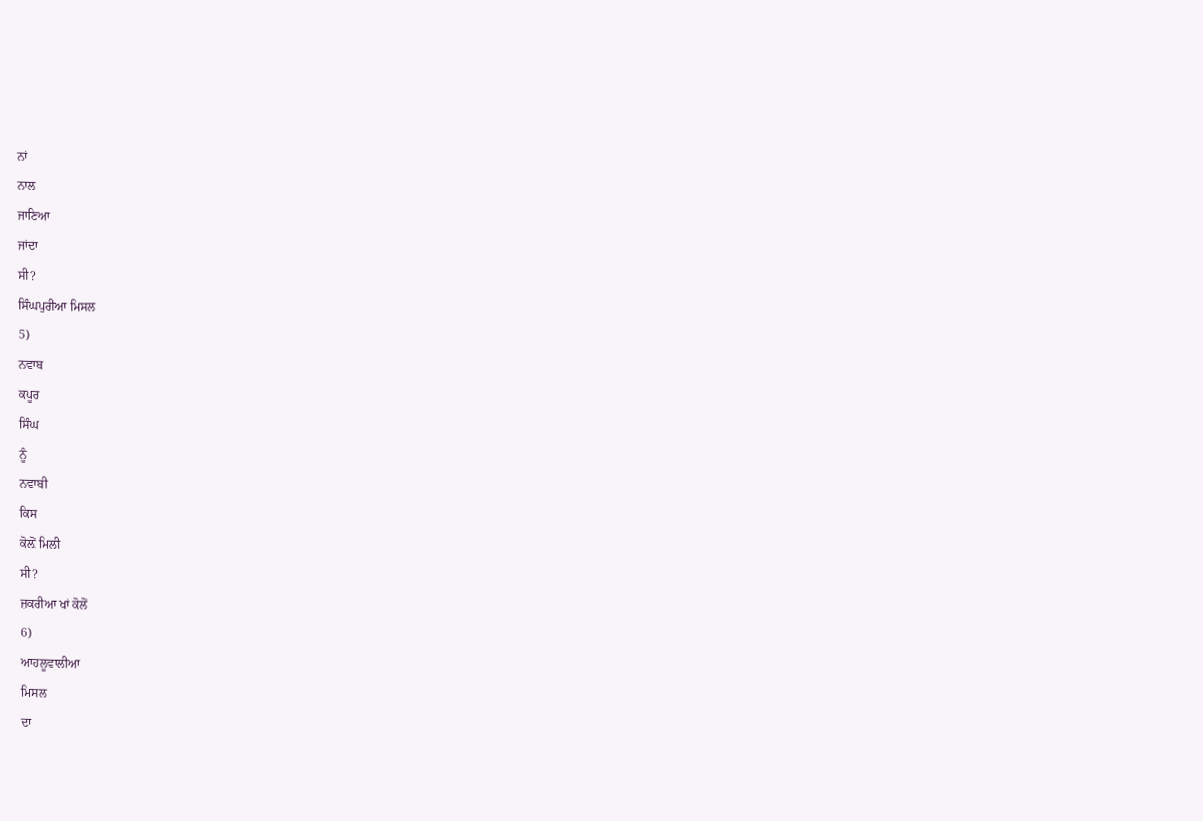ਨਾਂ
ਨਾਲ
ਜਾਣਿਆ
ਜਾਂਦਾ
ਸੀ?
ਸਿੰਘਪੁਰੀਆ ਮਿਸਲ
5)
ਨਵਾਬ
ਕਪੂਰ
ਸਿੰਘ
ਨੂੰ
ਨਵਾਬੀ
ਕਿਸ
ਕੋਲ਼ੋਂ ਮਿਲੀ
ਸੀ?
ਜ਼ਕਰੀਆ ਖਾਂ ਕੋਲੋਂ
6)
ਆਹਲੂਵਾਲੀਆ
ਮਿਸਲ
ਦਾ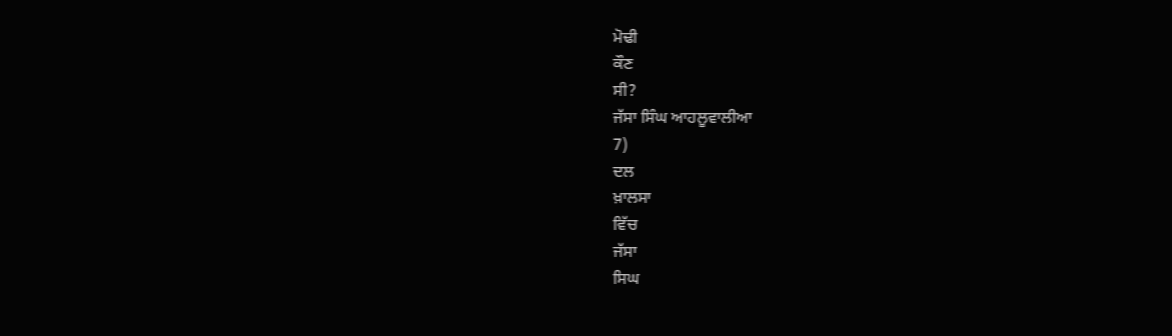ਮੋਢੀ
ਕੌਣ
ਸੀ?
ਜੱਸਾ ਸਿੰਘ ਆਹਲੂਵਾਲੀਆ
7)
ਦਲ
ਖ਼ਾਲਸਾ
ਵਿੱਚ
ਜੱਸਾ
ਸਿਘ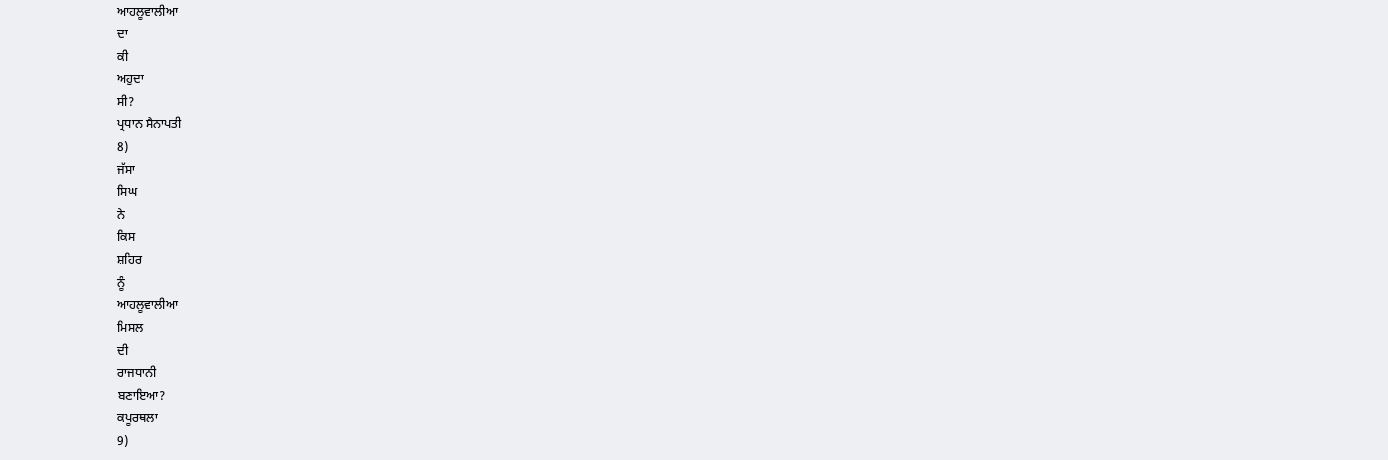ਆਹਲੂਵਾਲੀਆ
ਦਾ
ਕੀ
ਅਹੁਦਾ
ਸੀ?
ਪ੍ਰਧਾਨ ਸੈਨਾਪਤੀ
8)
ਜੱਸਾ
ਸਿਘ
ਨੇ
ਕਿਸ
ਸ਼ਹਿਰ
ਨੂੰ
ਆਹਲੂਵਾਲੀਆ
ਮਿਸਲ
ਦੀ
ਰਾਜਧਾਨੀ
ਬਣਾਇਆ?
ਕਪੂਰਥਲਾ
9)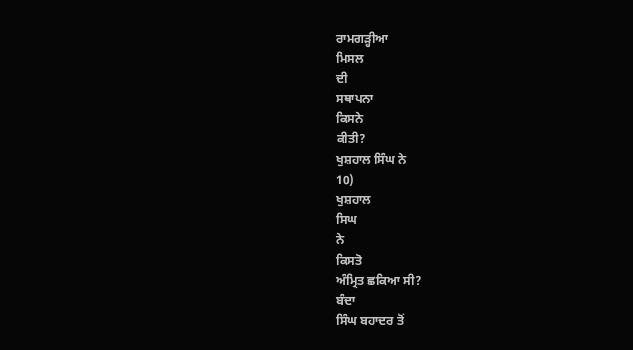ਰਾਮਗੜ੍ਹੀਆ
ਮਿਸਲ
ਦੀ
ਸਥਾਪਨਾ
ਕਿਸਨੇ
ਕੀਤੀ?
ਖੁਸ਼ਹਾਲ ਸਿੰਘ ਨੇ
10)
ਖੁਸ਼ਹਾਲ
ਸਿਘ
ਨੇ
ਕਿਸਤੋ
ਅੰਮ੍ਰਿਤ ਛਕਿਆ ਸੀ?
ਬੰਦਾ
ਸਿੰਘ ਬਹਾਦਰ ਤੋਂ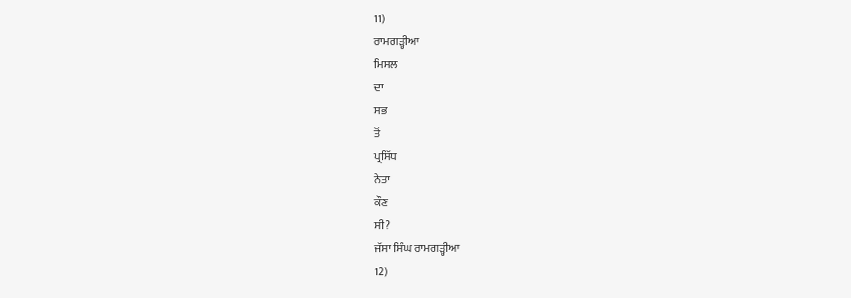11)
ਰਾਮਗੜ੍ਹੀਆ
ਮਿਸਲ
ਦਾ
ਸਭ
ਤੋਂ
ਪ੍ਰਸਿੱਧ
ਨੇਤਾ
ਕੌਣ
ਸੀ?
ਜੱਸਾ ਸਿੰਘ ਰਾਮਗੜ੍ਹੀਆ
12)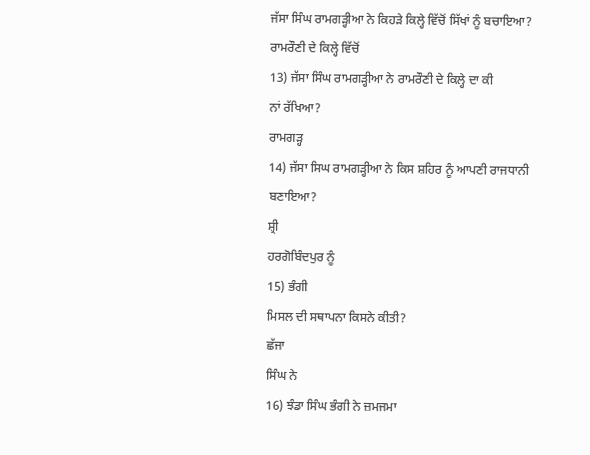ਜੱਸਾ ਸਿੰਘ ਰਾਮਗੜ੍ਹੀਆ ਨੇ ਕਿਹੜੇ ਕਿਲ੍ਹੇ ਵਿੱਚੋਂ ਸਿੱਖਾਂ ਨੂੰ ਬਚਾਇਆ?
ਰਾਮਰੌਣੀ ਦੇ ਕਿਲ੍ਹੇ ਵਿੱਚੋਂ
13) ਜੱਸਾ ਸਿੰਘ ਰਾਮਗੜ੍ਹੀਆ ਨੇ ਰਾਮਰੌਣੀ ਦੇ ਕਿਲ੍ਹੇ ਦਾ ਕੀ
ਨਾਂ ਰੱਖਿਆ?
ਰਾਮਗੜ੍ਹ
14) ਜੱਸਾ ਸਿਘ ਰਾਮਗੜ੍ਹੀਆ ਨੇ ਕਿਸ ਸ਼ਹਿਰ ਨੂੰ ਆਪਣੀ ਰਾਜਧਾਨੀ
ਬਣਾਇਆ?
ਸ਼੍ਰੀ
ਹਰਗੋਬਿੰਦਪੁਰ ਨੂੰ
15) ਭੰਗੀ
ਮਿਸਲ ਦੀ ਸਥਾਪਨਾ ਕਿਸਨੇ ਕੀਤੀ?
ਛੱਜਾ
ਸਿੰਘ ਨੇ
16) ਝੰਡਾ ਸਿੰਘ ਭੰਗੀ ਨੇ ਜ਼ਮਜਮਾ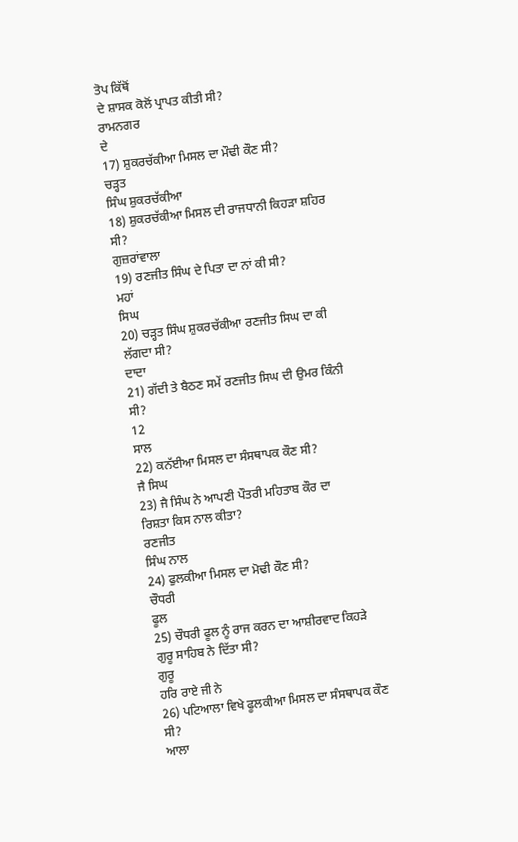ਤੋਪ ਕਿੱਥੋਂ
ਦੇ ਸ਼ਾਸਕ ਕੋਲੋਂ ਪ੍ਰਾਪਤ ਕੀਤੀ ਸੀ?
ਰਾਮਨਗਰ
ਦੇ
17) ਸ਼ੁਕਰਚੱਕੀਆ ਮਿਸਲ ਦਾ ਮੌਢੀ ਕੌਣ ਸੀ?
ਚੜ੍ਹਤ
ਸਿੰਘ ਸ਼ੁਕਰਚੱਕੀਆ
18) ਸ਼ੁਕਰਚੱਕੀਆ ਮਿਸਲ ਦੀ ਰਾਜਧਾਨੀ ਕਿਹੜਾ ਸ਼ਹਿਰ
ਸੀ?
ਗੁਜ਼ਰਾਂਵਾਲਾ
19) ਰਣਜੀਤ ਸਿੰਘ ਦੇ ਪਿਤਾ ਦਾ ਨਾਂ ਕੀ ਸੀ?
ਮਹਾਂ
ਸਿਘ
20) ਚੜ੍ਹਤ ਸਿੰਘ ਸ਼ੁਕਰਚੱਕੀਆ ਰਣਜੀਤ ਸਿਘ ਦਾ ਕੀ
ਲੱਗਦਾ ਸੀ?
ਦਾਦਾ
21) ਗੱਦੀ ਤੇ ਬੈਠਣ ਸਮੇਂ ਰਣਜੀਤ ਸਿਘ ਦੀ ਉਮਰ ਕਿੰਨੀ
ਸੀ?
12
ਸਾਲ
22) ਕਨੱਈਆ ਮਿਸਲ ਦਾ ਸੰਸਥਾਪਕ ਕੌਣ ਸੀ?
ਜੈ ਸਿਘ
23) ਜੈ ਸਿੰਘ ਨੇ ਆਪਣੀ ਪੌਤਰੀ ਮਹਿਤਾਬ ਕੌਰ ਦਾ
ਰਿਸ਼ਤਾ ਕਿਸ ਨਾਲ ਕੀਤਾ?
ਰਣਜੀਤ
ਸਿੰਘ ਨਾਲ
24) ਫੁਲਕੀਆ ਮਿਸਲ ਦਾ ਮੋਢੀ ਕੌਣ ਸੀ?
ਚੌਧਰੀ
ਫੂਲ
25) ਚੌਧਰੀ ਫੂਲ ਨੂੰ ਰਾਜ ਕਰਨ ਦਾ ਆਸ਼ੀਰਵਾਦ ਕਿਹੜੇ
ਗੁਰੂ ਸਾਹਿਬ ਨੇ ਦਿੱਤਾ ਸੀ?
ਗੁਰੂ
ਹਰਿ ਰਾਏ ਜੀ ਨੇ
26) ਪਟਿਆਲਾ ਵਿਖੇ ਫੂਲਕੀਆ ਮਿਸਲ ਦਾ ਸੰਸਥਾਪਕ ਕੌਣ
ਸੀ?
ਆਲਾ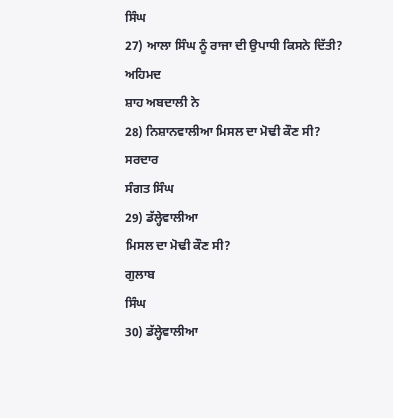ਸਿੰਘ
27) ਆਲਾ ਸਿੰਘ ਨੂੰ ਰਾਜਾ ਦੀ ਉਪਾਧੀ ਕਿਸਨੇ ਦਿੱਤੀ?
ਅਹਿਮਦ
ਸ਼ਾਹ ਅਬਦਾਲੀ ਨੇ
28) ਨਿਸ਼ਾਨਵਾਲੀਆ ਮਿਸਲ ਦਾ ਮੋਢੀ ਕੌਣ ਸੀ?
ਸਰਦਾਰ
ਸੰਗਤ ਸਿੰਘ
29) ਡੱਲ੍ਹੇਵਾਲੀਆ
ਮਿਸਲ ਦਾ ਮੋਢੀ ਕੌਣ ਸੀ?
ਗੁਲਾਬ
ਸਿੰਘ
30) ਡੱਲ੍ਹੇਵਾਲੀਆ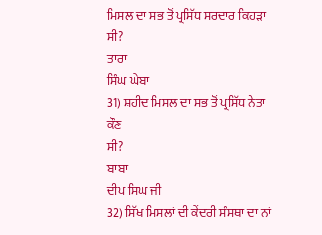ਮਿਸਲ ਦਾ ਸਭ ਤੋਂ ਪ੍ਰਸਿੱਧ ਸਰਦਾਰ ਕਿਹੜਾ ਸੀ?
ਤਾਰਾ
ਸਿੰਘ ਘੇਬਾ
31) ਸ਼ਹੀਦ ਮਿਸਲ ਦਾ ਸਭ ਤੋਂ ਪ੍ਰਸਿੱਧ ਨੇਤਾ ਕੌਣ
ਸੀ?
ਬਾਬਾ
ਦੀਪ ਸਿਘ ਜੀ
32) ਸਿੱਖ ਮਿਸਲਾਂ ਦੀ ਕੇਂਦਰੀ ਸੰਸਥਾ ਦਾ ਨਾਂ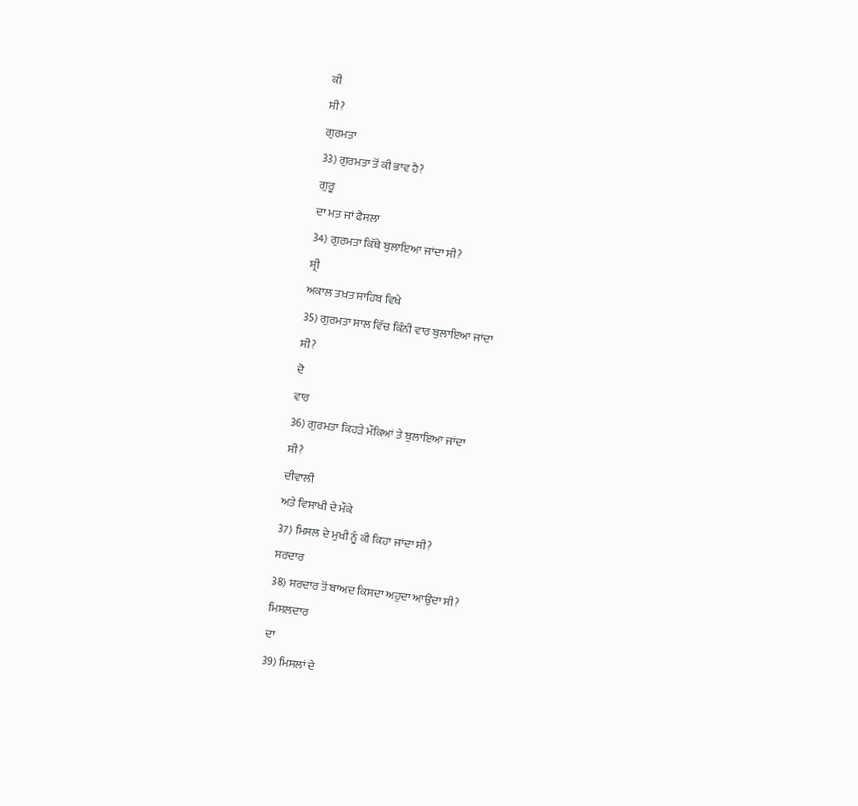ਕੀ
ਸੀ?
ਗੁਰਮਤਾ
33) ਗੁਰਮਤਾ ਤੋਂ ਕੀ ਭਾਵ ਹੈ?
ਗੁਰੂ
ਦਾ ਮਤ ਜਾਂ ਫੈਸਲਾ
34) ਗੁਰਮਤਾ ਕਿੱਥੇ ਬੁਲਾਇਆ ਜਾਂਦਾ ਸੀ?
ਸ਼੍ਰੀ
ਅਕਾਲ ਤਖ਼ਤ ਸਾਹਿਬ ਵਿਖੇ
35) ਗੁਰਮਤਾ ਸਾਲ ਵਿੱਚ ਕਿੰਨੀ ਵਾਰ ਬੁਲਾਇਆ ਜਾਂਦਾ
ਸੀ?
ਦੋ
ਵਾਰ
36) ਗੁਰਮਤਾ ਕਿਹੜੇ ਮੌਕਿਆਂ ਤੇ ਬੁਲਾਇਆ ਜਾਂਦਾ
ਸੀ?
ਦੀਵਾਲੀ
ਅਤੇ ਵਿਸਾਖੀ ਦੇ ਮੌਕੇ
37) ਮਿਸਲ ਦੇ ਮੁਖੀ ਨੂੰ ਕੀ ਕਿਹਾ ਜਾਂਦਾ ਸੀ?
ਸਰਦਾਰ
38) ਸਰਦਾਰ ਤੋਂ ਬਾਅਦ ਕਿਸਦਾ ਅਹੁਦਾ ਆਉਂਦਾ ਸੀ?
ਮਿਸਲਦਾਰ
ਦਾ
39) ਮਿਸਲਾਂ ਦੇ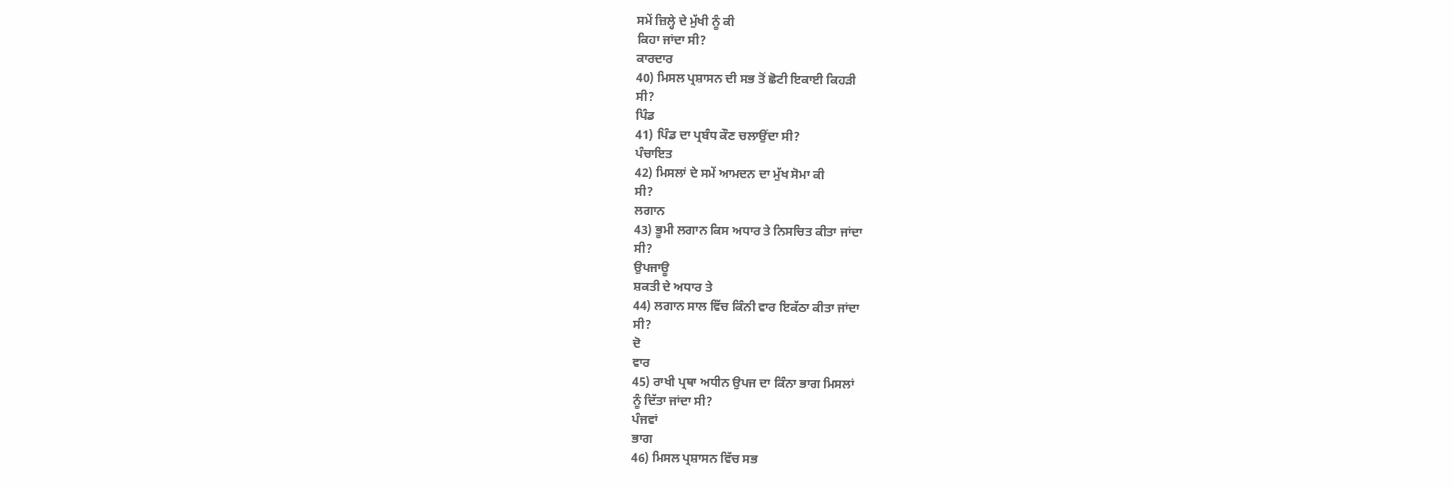ਸਮੇਂ ਜ਼ਿਲ੍ਹੇ ਦੇ ਮੁੱਖੀ ਨੂੰ ਕੀ
ਕਿਹਾ ਜਾਂਦਾ ਸੀ?
ਕਾਰਦਾਰ
40) ਮਿਸਲ ਪ੍ਰਸ਼ਾਸਨ ਦੀ ਸਭ ਤੋਂ ਛੋਟੀ ਇਕਾਈ ਕਿਹੜੀ
ਸੀ?
ਪਿੰਡ
41) ਪਿੰਡ ਦਾ ਪ੍ਰਬੰਧ ਕੌਣ ਚਲਾਉਂਦਾ ਸੀ?
ਪੰਚਾਇਤ
42) ਮਿਸਲਾਂ ਦੇ ਸਮੇਂ ਆਮਦਨ ਦਾ ਮੁੱਖ ਸੋਮਾ ਕੀ
ਸੀ?
ਲਗਾਨ
43) ਭੂਮੀ ਲਗਾਨ ਕਿਸ ਅਧਾਰ ਤੇ ਨਿਸਚਿਤ ਕੀਤਾ ਜਾਂਦਾ
ਸੀ?
ਉਪਜਾਊ
ਸ਼ਕਤੀ ਦੇ ਅਧਾਰ ਤੇ
44) ਲਗਾਨ ਸਾਲ ਵਿੱਚ ਕਿੰਨੀ ਵਾਰ ਇਕੱਠਾ ਕੀਤਾ ਜਾਂਦਾ
ਸੀ?
ਦੋ
ਵਾਰ
45) ਰਾਖੀ ਪ੍ਰਥਾ ਅਧੀਨ ਉਪਜ ਦਾ ਕਿੰਨਾ ਭਾਗ ਮਿਸਲਾਂ
ਨੂੰ ਦਿੱਤਾ ਜਾਂਦਾ ਸੀ?
ਪੰਜਵਾਂ
ਭਾਗ
46) ਮਿਸਲ ਪ੍ਰਸ਼ਾਸਨ ਵਿੱਚ ਸਭ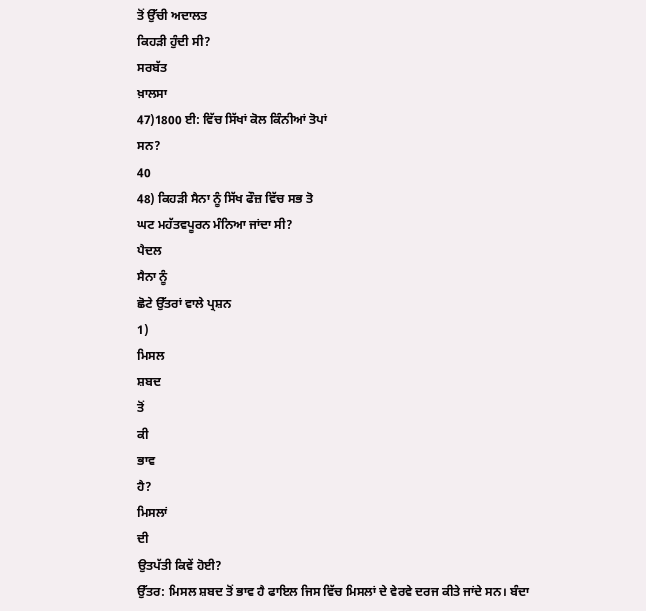ਤੋਂ ਉੱਚੀ ਅਦਾਲਤ
ਕਿਹੜੀ ਹੁੰਦੀ ਸੀ?
ਸਰਬੱਤ
ਖ਼ਾਲਸਾ
47)1800 ਈ: ਵਿੱਚ ਸਿੱਖਾਂ ਕੋਲ ਕਿੰਨੀਆਂ ਤੋਪਾਂ
ਸਨ?
40
48) ਕਿਹੜੀ ਸੈਨਾ ਨੂੰ ਸਿੱਖ ਫੌਜ਼ ਵਿੱਚ ਸਭ ਤੋ
ਘਟ ਮਹੱਤਵਪੂਰਨ ਮੰਨਿਆ ਜਾਂਦਾ ਸੀ?
ਪੈਦਲ
ਸੈਨਾ ਨੂੰ
ਛੋਟੇ ਉੱਤਰਾਂ ਵਾਲੇ ਪ੍ਰਸ਼ਨ
1)
ਮਿਸਲ
ਸ਼ਬਦ
ਤੋਂ
ਕੀ
ਭਾਵ
ਹੈ?
ਮਿਸਲਾਂ
ਦੀ
ਉਤਪੱਤੀ ਕਿਵੇਂ ਹੋਈ?
ਉੱਤਰ: ਮਿਸਲ ਸ਼ਬਦ ਤੋਂ ਭਾਵ ਹੈ ਫਾਇਲ ਜਿਸ ਵਿੱਚ ਮਿਸਲਾਂ ਦੇ ਵੇਰਵੇ ਦਰਜ ਕੀਤੇ ਜਾਂਦੇ ਸਨ। ਬੰਦਾ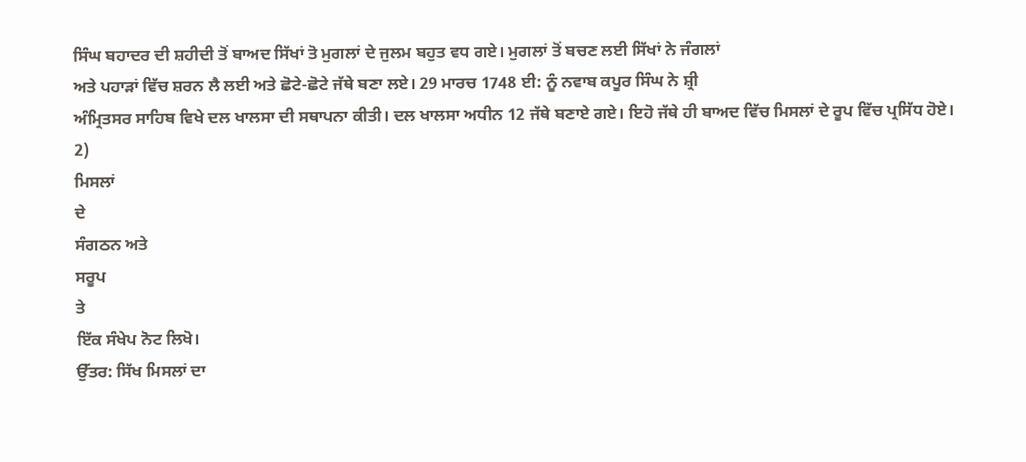ਸਿੰਘ ਬਹਾਦਰ ਦੀ ਸ਼ਹੀਦੀ ਤੋਂ ਬਾਅਦ ਸਿੱਖਾਂ ਤੋ ਮੁਗਲਾਂ ਦੇ ਜੁਲਮ ਬਹੁਤ ਵਧ ਗਏ। ਮੁਗਲਾਂ ਤੋਂ ਬਚਣ ਲਈ ਸਿੱਖਾਂ ਨੇ ਜੰਗਲਾਂ
ਅਤੇ ਪਹਾੜਾਂ ਵਿੱਚ ਸ਼ਰਨ ਲੈ ਲਈ ਅਤੇ ਛੋਟੇ-ਛੋਟੇ ਜੱਥੇ ਬਣਾ ਲਏ। 29 ਮਾਰਚ 1748 ਈ: ਨੂੰ ਨਵਾਬ ਕਪੂਰ ਸਿੰਘ ਨੇ ਸ਼੍ਰੀ
ਅੰਮ੍ਰਿਤਸਰ ਸਾਹਿਬ ਵਿਖੇ ਦਲ ਖਾਲਸਾ ਦੀ ਸਥਾਪਨਾ ਕੀਤੀ। ਦਲ ਖਾਲਸਾ ਅਧੀਨ 12 ਜੱਥੇ ਬਣਾਏ ਗਏ। ਇਹੋ ਜੱਥੇ ਹੀ ਬਾਅਦ ਵਿੱਚ ਮਿਸਲਾਂ ਦੇ ਰੂਪ ਵਿੱਚ ਪ੍ਰਸਿੱਧ ਹੋਏ।
2)
ਮਿਸਲਾਂ
ਦੇ
ਸੰਗਠਨ ਅਤੇ
ਸਰੂਪ
ਤੇ
ਇੱਕ ਸੰਖੇਪ ਨੋਟ ਲਿਖੋ।
ਉੱਤਰ: ਸਿੱਖ ਮਿਸਲਾਂ ਦਾ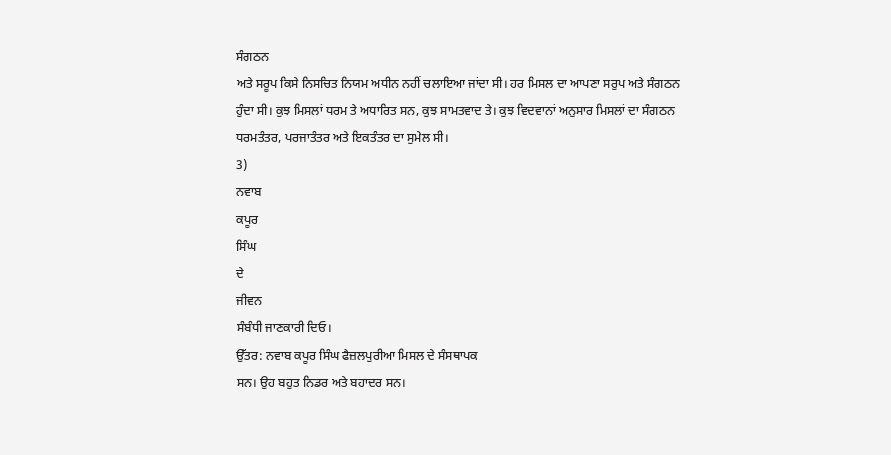ਸੰਗਠਨ
ਅਤੇ ਸਰੂਪ ਕਿਸੇ ਨਿਸਚਿਤ ਨਿਯਮ ਅਧੀਨ ਨਹੀਂ ਚਲਾਇਆ ਜਾਂਦਾ ਸੀ। ਹਰ ਮਿਸਲ ਦਾ ਆਪਣਾ ਸਰੁਪ ਅਤੇ ਸੰਗਠਨ
ਹੁੰਦਾ ਸੀ। ਕੁਝ ਮਿਸਲਾਂ ਧਰਮ ਤੇ ਅਧਾਰਿਤ ਸਨ, ਕੁਝ ਸਾਮਤਵਾਦ ਤੇ। ਕੁਝ ਵਿਦਵਾਨਾਂ ਅਨੁਸਾਰ ਮਿਸਲਾਂ ਦਾ ਸੰਗਠਨ
ਧਰਮਤੰਤਰ, ਪਰਜਾਤੰਤਰ ਅਤੇ ਇਕਤੰਤਰ ਦਾ ਸੁਮੇਲ ਸੀ।
3)
ਨਵਾਬ
ਕਪੂਰ
ਸਿੰਘ
ਦੇ
ਜੀਵਨ
ਸੰਬੰਧੀ ਜਾਣਕਾਰੀ ਦਿਓ।
ਉੱਤਰ: ਨਵਾਬ ਕਪੂਰ ਸਿੰਘ ਫੈਜ਼ਲਪੁਰੀਆ ਮਿਸਲ ਦੇ ਸੰਸਥਾਪਕ
ਸਨ। ਉਹ ਬਹੁਤ ਨਿਡਰ ਅਤੇ ਬਹਾਦਰ ਸਨ।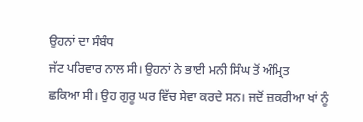ਉਹਨਾਂ ਦਾ ਸੰਬੰਧ
ਜੱਟ ਪਰਿਵਾਰ ਨਾਲ ਸੀ। ਉਹਨਾਂ ਨੇ ਭਾਈ ਮਨੀ ਸਿੰਘ ਤੋਂ ਅੰਮ੍ਰਿਤ
ਛਕਿਆ ਸੀ। ਉਹ ਗੁਰੂ ਘਰ ਵਿੱਚ ਸੇਵਾ ਕਰਦੇ ਸਨ। ਜਦੋਂ ਜ਼ਕਰੀਆ ਖਾਂ ਨੂੰ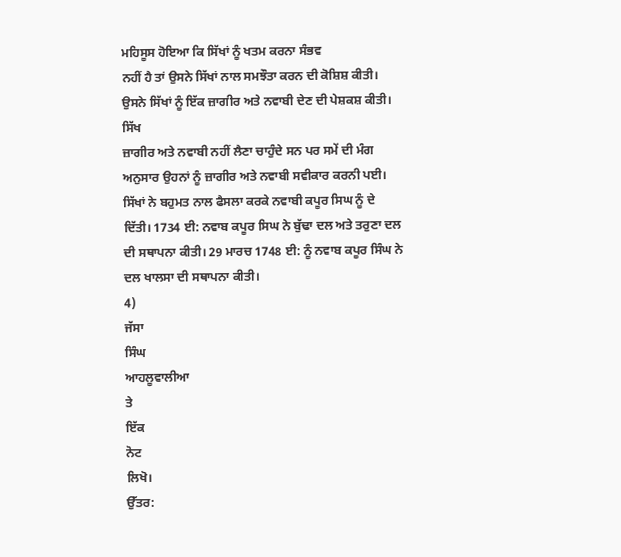ਮਹਿਸੂਸ ਹੋਇਆ ਕਿ ਸਿੱਖਾਂ ਨੂੰ ਖਤਮ ਕਰਨਾ ਸੰਭਵ
ਨਹੀਂ ਹੈ ਤਾਂ ਉਸਨੇ ਸਿੱਖਾਂ ਨਾਲ ਸਮਝੌਤਾ ਕਰਨ ਦੀ ਕੋਸ਼ਿਸ਼ ਕੀਤੀ। ਉਸਨੇ ਸਿੱਖਾਂ ਨੂੰ ਇੱਕ ਜ਼ਾਗੀਰ ਅਤੇ ਨਵਾਬੀ ਦੇਣ ਦੀ ਪੇਸ਼ਕਸ਼ ਕੀਤੀ। ਸਿੱਖ
ਜ਼ਾਗੀਰ ਅਤੇ ਨਵਾਬੀ ਨਹੀਂ ਲੈਣਾ ਚਾਹੁੰਦੇ ਸਨ ਪਰ ਸਮੇਂ ਦੀ ਮੰਗ
ਅਨੁਸਾਰ ਉਹਨਾਂ ਨੂੰ ਜ਼ਾਗੀਰ ਅਤੇ ਨਵਾਬੀ ਸਵੀਕਾਰ ਕਰਨੀ ਪਈ। ਸਿੱਖਾਂ ਨੇ ਬਹੁਮਤ ਨਾਲ ਫੈਸਲਾ ਕਰਕੇ ਨਵਾਬੀ ਕਪੂਰ ਸਿਘ ਨੂੰ ਦੇ ਦਿੱਤੀ। 1734 ਈ: ਨਵਾਬ ਕਪੂਰ ਸਿਘ ਨੇ ਬੁੱਢਾ ਦਲ ਅਤੇ ਤਰੁਣਾ ਦਲ ਦੀ ਸਥਾਪਨਾ ਕੀਤੀ। 29 ਮਾਰਚ 1748 ਈ: ਨੂੰ ਨਵਾਬ ਕਪੂਰ ਸਿੰਘ ਨੇ ਦਲ ਖਾਲਸਾ ਦੀ ਸਥਾਪਨਾ ਕੀਤੀ।
4)
ਜੱਸਾ
ਸਿੰਘ
ਆਹਲੂਵਾਲੀਆ
ਤੇ
ਇੱਕ
ਨੋਟ
ਲਿਖੋ।
ਉੱਤਰ: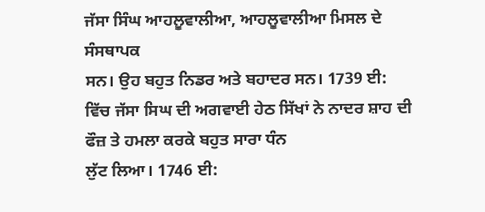ਜੱਸਾ ਸਿੰਘ ਆਹਲੂਵਾਲੀਆ, ਆਹਲੂਵਾਲੀਆ ਮਿਸਲ ਦੇ ਸੰਸਥਾਪਕ
ਸਨ। ਉਹ ਬਹੁਤ ਨਿਡਰ ਅਤੇ ਬਹਾਦਰ ਸਨ। 1739 ਈ: ਵਿੱਚ ਜੱਸਾ ਸਿਘ ਦੀ ਅਗਵਾਈ ਹੇਠ ਸਿੱਖਾਂ ਨੇ ਨਾਦਰ ਸ਼ਾਹ ਦੀ ਫੌਜ਼ ਤੇ ਹਮਲਾ ਕਰਕੇ ਬਹੁਤ ਸਾਰਾ ਧੰਨ
ਲੁੱਟ ਲਿਆ। 1746 ਈ: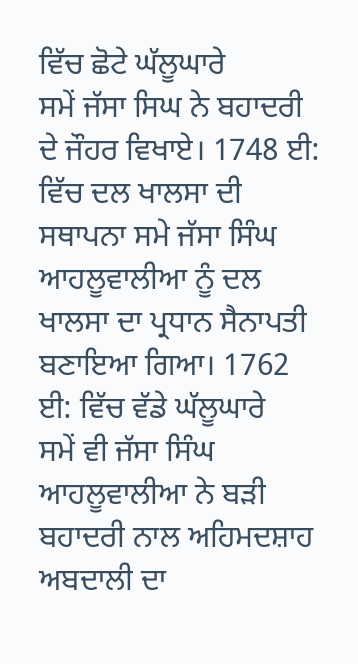ਵਿੱਚ ਛੋਟੇ ਘੱਲੂਘਾਰੇ
ਸਮੇਂ ਜੱਸਾ ਸਿਘ ਨੇ ਬਹਾਦਰੀ ਦੇ ਜੌਹਰ ਵਿਖਾਏ। 1748 ਈ: ਵਿੱਚ ਦਲ ਖਾਲਸਾ ਦੀ ਸਥਾਪਨਾ ਸਮੇ ਜੱਸਾ ਸਿੰਘ ਆਹਲੂਵਾਲੀਆ ਨੂੰ ਦਲ ਖਾਲਸਾ ਦਾ ਪ੍ਰਧਾਨ ਸੈਨਾਪਤੀ ਬਣਾਇਆ ਗਿਆ। 1762 ਈ: ਵਿੱਚ ਵੱਡੇ ਘੱਲੂਘਾਰੇ
ਸਮੇਂ ਵੀ ਜੱਸਾ ਸਿੰਘ ਆਹਲੂਵਾਲੀਆ ਨੇ ਬੜੀ ਬਹਾਦਰੀ ਨਾਲ ਅਹਿਮਦਸ਼ਾਹ ਅਬਦਾਲੀ ਦਾ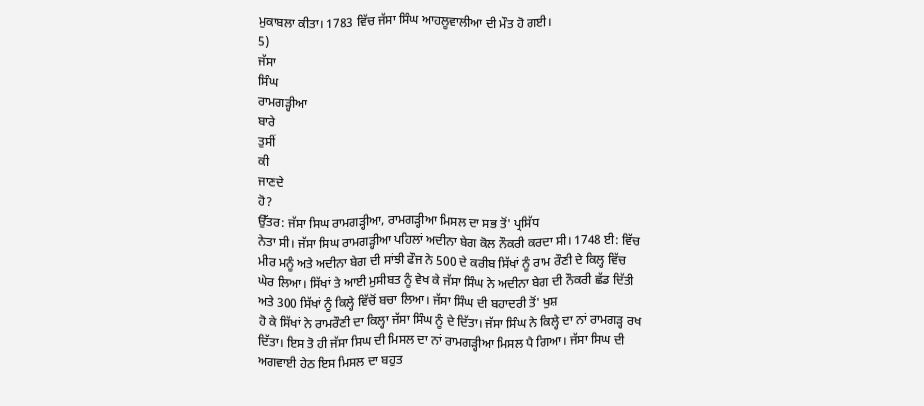ਮੁਕਾਬਲਾ ਕੀਤਾ। 1783 ਵਿੱਚ ਜੱਸਾ ਸਿੰਘ ਆਹਲੂਵਾਲੀਆ ਦੀ ਮੌਤ ਹੋ ਗਈ।
5)
ਜੱਸਾ
ਸਿੰਘ
ਰਾਮਗੜ੍ਹੀਆ
ਬਾਰੇ
ਤੁਸੀਂ
ਕੀ
ਜਾਣਦੇ
ਹੋ?
ਉੱਤਰ: ਜੱਸਾ ਸਿਘ ਰਾਮਗੜ੍ਹੀਆ, ਰਾਮਗੜ੍ਹੀਆ ਮਿਸਲ ਦਾ ਸਭ ਤੋਂ' ਪ੍ਰਸਿੱਧ
ਨੇਤਾ ਸੀ। ਜੱਸਾ ਸਿਘ ਰਾਮਗੜ੍ਹੀਆ ਪਹਿਲਾਂ ਅਦੀਨਾ ਬੇਗ ਕੋਲ ਨੌਕਰੀ ਕਰਦਾ ਸੀ। 1748 ਈ: ਵਿੱਚ ਮੀਰ ਮਨੂੰ ਅਤੇ ਅਦੀਨਾ ਬੇਗ ਦੀ ਸਾਂਝੀ ਫੌਜ ਨੇ 500 ਦੇ ਕਰੀਬ ਸਿੱਖਾਂ ਨੂੰ ਰਾਮ ਰੌਣੀ ਦੇ ਕਿਲ੍ਹ ਵਿੱਚ ਘੇਰ ਲਿਆ। ਸਿੱਖਾਂ ਤੇ ਆਈ ਮੁਸੀਬਤ ਨੂੰ ਵੇਖ ਕੇ ਜੱਸਾ ਸਿੰਘ ਨੇ ਅਦੀਨਾ ਬੇਗ ਦੀ ਨੌਕਰੀ ਛੱਡ ਦਿੱਤੀ ਅਤੇ 300 ਸਿੱਖਾਂ ਨੂੰ ਕਿਲ੍ਹੇ ਵਿੱਚੋਂ ਬਚਾ ਲਿਆ। ਜੱਸਾ ਸਿੰਘ ਦੀ ਬਹਾਦਰੀ ਤੋਂ' ਖੁਸ਼
ਹੋ ਕੇ ਸਿੱਖਾਂ ਨੇ ਰਾਮਰੌਣੀ ਦਾ ਕਿਲ੍ਹਾ ਜੱਸਾ ਸਿੰਘ ਨੂੰ ਦੇ ਦਿੱਤਾ। ਜੱਸਾ ਸਿੰਘ ਨੇ ਕਿਲ੍ਹੇ ਦਾ ਨਾਂ ਰਾਮਗੜ੍ਹ ਰਖ ਦਿੱਤਾ। ਇਸ ਤੋ ਹੀ ਜੱਸਾ ਸਿਘ ਦੀ ਮਿਸਲ ਦਾ ਨਾਂ ਰਾਮਗੜ੍ਹੀਆ ਮਿਸਲ ਪੈ ਗਿਆ। ਜੱਸਾ ਸਿਘ ਦੀ ਅਗਵਾਈ ਹੇਠ ਇਸ ਮਿਸਲ ਦਾ ਬਹੁਤ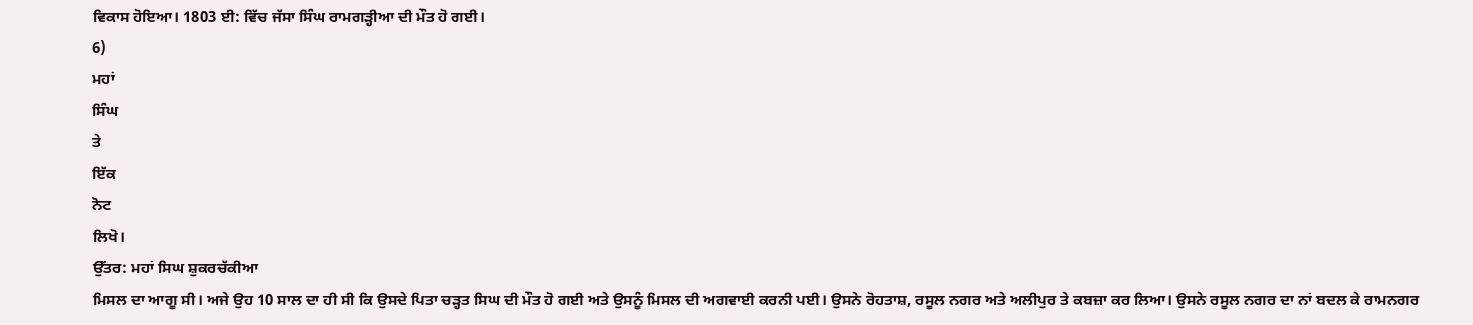ਵਿਕਾਸ ਹੋਇਆ। 1803 ਈ: ਵਿੱਚ ਜੱਸਾ ਸਿੰਘ ਰਾਮਗੜ੍ਹੀਆ ਦੀ ਮੌਤ ਹੋ ਗਈ।
6)
ਮਹਾਂ
ਸਿੰਘ
ਤੇ
ਇੱਕ
ਨੋਟ
ਲਿਖੋ।
ਉੱਤਰ: ਮਹਾਂ ਸਿਘ ਸ਼ੁਕਰਚੱਕੀਆ
ਮਿਸਲ ਦਾ ਆਗੂ ਸੀ। ਅਜੇ ਉਹ 10 ਸਾਲ ਦਾ ਹੀ ਸੀ ਕਿ ਉਸਦੇ ਪਿਤਾ ਚੜ੍ਹਤ ਸਿਘ ਦੀ ਮੌਤ ਹੋ ਗਈ ਅਤੇ ਉਸਨੂੰ ਮਿਸਲ ਦੀ ਅਗਵਾਈ ਕਰਨੀ ਪਈ। ਉਸਨੇ ਰੋਹਤਾਸ਼, ਰਸੂਲ ਨਗਰ ਅਤੇ ਅਲੀਪੁਰ ਤੇ ਕਬਜ਼ਾ ਕਰ ਲਿਆ। ਉਸਨੇ ਰਸੂਲ ਨਗਰ ਦਾ ਨਾਂ ਬਦਲ ਕੇ ਰਾਮਨਗਰ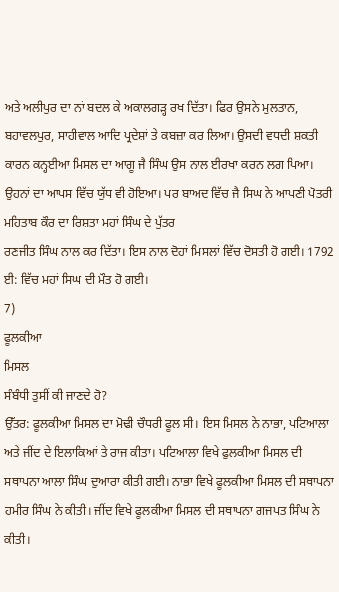ਅਤੇ ਅਲੀਪੁਰ ਦਾ ਨਾਂ ਬਦਲ ਕੇ ਅਕਾਲਗੜ੍ਹ ਰਖ ਦਿੱਤਾ। ਫਿਰ ਉਸਨੇ ਮੁਲਤਾਨ, ਬਹਾਵਲਪੁਰ, ਸਾਹੀਵਾਲ ਆਦਿ ਪ੍ਰਦੇਸ਼ਾਂ ਤੇ ਕਬਜ਼ਾ ਕਰ ਲਿਆ। ਉਸਦੀ ਵਧਦੀ ਸ਼ਕਤੀ ਕਾਰਨ ਕਨ੍ਹਈਆ ਮਿਸਲ ਦਾ ਆਗੂ ਜੈ ਸਿੰਘ ਉਸ ਨਾਲ ਈਰਖਾ ਕਰਨ ਲਗ ਪਿਆ। ਉਹਨਾਂ ਦਾ ਆਪਸ ਵਿੱਚ ਯੁੱਧ ਵੀ ਹੋਇਆ। ਪਰ ਬਾਅਦ ਵਿੱਚ ਜੈ ਸਿਘ ਨੇ ਆਪਣੀ ਪੋਤਰੀ ਮਹਿਤਾਬ ਕੌਰ ਦਾ ਰਿਸ਼ਤਾ ਮਹਾਂ ਸਿੰਘ ਦੇ ਪੁੱਤਰ
ਰਣਜੀਤ ਸਿੰਘ ਨਾਲ ਕਰ ਦਿੱਤਾ। ਇਸ ਨਾਲ ਦੋਹਾਂ ਮਿਸਲਾਂ ਵਿੱਚ ਦੋਸਤੀ ਹੋ ਗਈ। 1792 ਈ: ਵਿੱਚ ਮਹਾਂ ਸਿਘ ਦੀ ਮੌਤ ਹੋ ਗਈ।
7)
ਫੂਲਕੀਆ
ਮਿਸਲ
ਸੰਬੰਧੀ ਤੁਸੀਂ ਕੀ ਜਾਣਦੇ ਹੋ?
ਉੱਤਰ: ਫੂਲਕੀਆ ਮਿਸਲ ਦਾ ਮੋਢੀ ਚੌਧਰੀ ਫੂਲ ਸੀ। ਇਸ ਮਿਸਲ ਨੇ ਨਾਭਾ, ਪਟਿਆਲਾ ਅਤੇ ਜੀਂਦ ਦੇ ਇਲਾਕਿਆਂ ਤੇ ਰਾਜ ਕੀਤਾ। ਪਟਿਆਲਾ ਵਿਖੇ ਫੁਲਕੀਆ ਮਿਸਲ ਦੀ ਸਥਾਪਨਾ ਆਲਾ ਸਿੰਘ ਦੁਆਰਾ ਕੀਤੀ ਗਈ। ਨਾਭਾ ਵਿਖੇ ਫੂਲਕੀਆ ਮਿਸਲ ਦੀ ਸਥਾਪਨਾ ਹਮੀਰ ਸਿੰਘ ਨੇ ਕੀਤੀ। ਜੀਂਦ ਵਿਖੇ ਫੂਲਕੀਆ ਮਿਸਲ ਦੀ ਸਥਾਪਨਾ ਗਜਪਤ ਸਿੰਘ ਨੇ ਕੀਤੀ।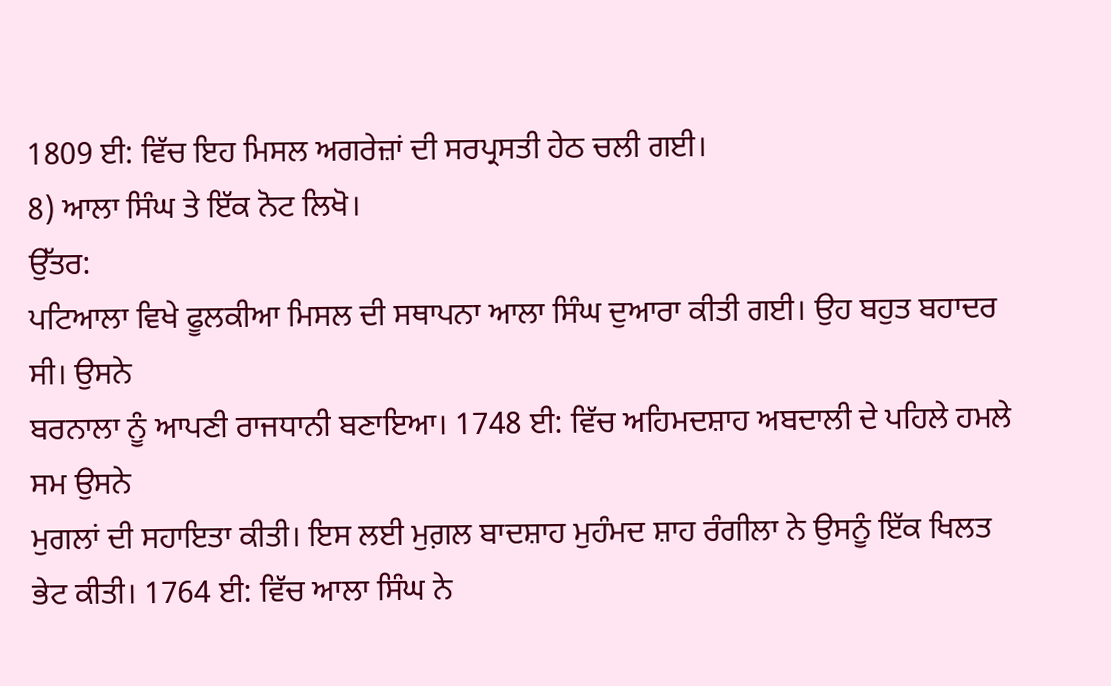1809 ਈ: ਵਿੱਚ ਇਹ ਮਿਸਲ ਅਗਰੇਜ਼ਾਂ ਦੀ ਸਰਪ੍ਰਸਤੀ ਹੇਠ ਚਲੀ ਗਈ।
8) ਆਲਾ ਸਿੰਘ ਤੇ ਇੱਕ ਨੋਟ ਲਿਖੋ।
ਉੱਤਰ:
ਪਟਿਆਲਾ ਵਿਖੇ ਫੂਲਕੀਆ ਮਿਸਲ ਦੀ ਸਥਾਪਨਾ ਆਲਾ ਸਿੰਘ ਦੁਆਰਾ ਕੀਤੀ ਗਈ। ਉਹ ਬਹੁਤ ਬਹਾਦਰ ਸੀ। ਉਸਨੇ
ਬਰਨਾਲਾ ਨੂੰ ਆਪਣੀ ਰਾਜਧਾਨੀ ਬਣਾਇਆ। 1748 ਈ: ਵਿੱਚ ਅਹਿਮਦਸ਼ਾਹ ਅਬਦਾਲੀ ਦੇ ਪਹਿਲੇ ਹਮਲੇ ਸਮ ਉਸਨੇ
ਮੁਗਲਾਂ ਦੀ ਸਹਾਇਤਾ ਕੀਤੀ। ਇਸ ਲਈ ਮੁਗ਼ਲ ਬਾਦਸ਼ਾਹ ਮੁਹੰਮਦ ਸ਼ਾਹ ਰੰਗੀਲਾ ਨੇ ਉਸਨੂੰ ਇੱਕ ਖਿਲਤ
ਭੇਟ ਕੀਤੀ। 1764 ਈ: ਵਿੱਚ ਆਲਾ ਸਿੰਘ ਨੇ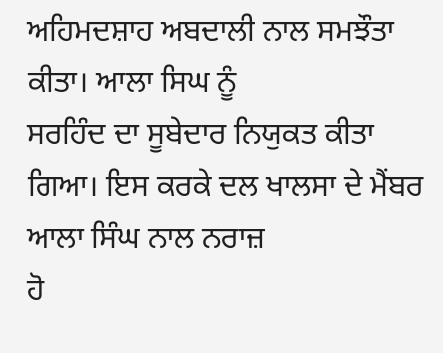ਅਹਿਮਦਸ਼ਾਹ ਅਬਦਾਲੀ ਨਾਲ ਸਮਝੌਤਾ ਕੀਤਾ। ਆਲਾ ਸਿਘ ਨੂੰ
ਸਰਹਿੰਦ ਦਾ ਸੂਬੇਦਾਰ ਨਿਯੁਕਤ ਕੀਤਾ ਗਿਆ। ਇਸ ਕਰਕੇ ਦਲ ਖਾਲਸਾ ਦੇ ਮੈਂਬਰ ਆਲਾ ਸਿੰਘ ਨਾਲ ਨਰਾਜ਼
ਹੋ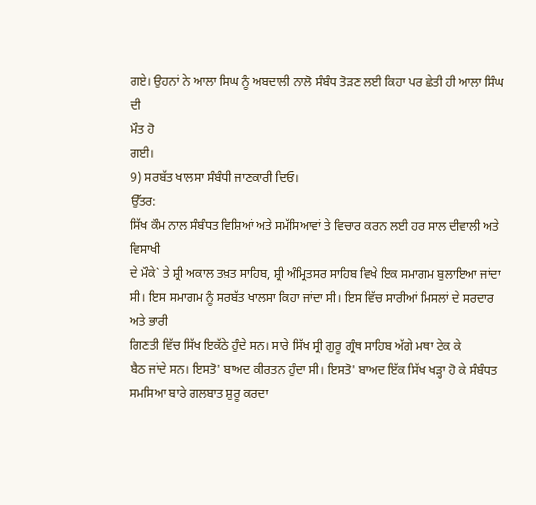ਗਏ। ਉਹਨਾਂ ਨੇ ਆਲਾ ਸਿਘ ਨੂੰ ਅਬਦਾਲੀ ਨਾਲੋ ਸੰਬੰਧ ਤੋੜਣ ਲਈ ਕਿਹਾ ਪਰ ਛੇਤੀ ਹੀ ਆਲਾ ਸਿੰਘ ਦੀ
ਮੌਤ ਹੋ
ਗਈ।
9) ਸਰਬੱਤ ਖਾਲਸਾ ਸੰਬੰਧੀ ਜਾਣਕਾਰੀ ਦਿਓ।
ਉੱਤਰ:
ਸਿੱਖ ਕੌਮ ਨਾਲ ਸੰਬੰਧਤ ਵਿਸ਼ਿਆਂ ਅਤੇ ਸਮੱਸਿਆਵਾਂ ਤੇ ਵਿਚਾਰ ਕਰਨ ਲਈ ਹਰ ਸਾਲ ਦੀਵਾਲੀ ਅਤੇ ਵਿਸਾਖੀ
ਦੇ ਮੌਕੇ` ਤੇ ਸ਼੍ਰੀ ਅਕਾਲ ਤਖ਼ਤ ਸਾਹਿਬ, ਸ਼੍ਰੀ ਅੰਮ੍ਰਿਤਸਰ ਸਾਹਿਬ ਵਿਖੇ ਇਕ ਸਮਾਗਮ ਬੁਲਾਇਆ ਜਾਂਦਾ
ਸੀ। ਇਸ ਸਮਾਗਮ ਨੂੰ ਸਰਬੱਤ ਖਾਲਸਾ ਕਿਹਾ ਜਾਂਦਾ ਸੀ। ਇਸ ਵਿੱਚ ਸਾਰੀਆਂ ਮਿਸਲਾਂ ਦੇ ਸਰਦਾਰ ਅਤੇ ਭਾਰੀ
ਗਿਣਤੀ ਵਿੱਚ ਸਿੱਖ ਇਕੱਠੇ ਹੁੰਦੇ ਸਨ। ਸਾਰੇ ਸਿੱਖ ਸ੍ਰੀ ਗੁਰੂ ਗ੍ਰੰਥ ਸਾਹਿਬ ਅੱਗੇ ਮਥਾ ਟੇਕ ਕੇ
ਬੈਠ ਜਾਂਦੇ ਸਨ। ਇਸਤੋ' ਬਾਅਦ ਕੀਰਤਨ ਹੁੰਦਾ ਸੀ। ਇਸਤੋ' ਬਾਅਦ ਇੱਕ ਸਿੱਖ ਖੜ੍ਹਾ ਹੋ ਕੇ ਸੰਬੰਧਤ
ਸਮਸਿਆ ਬਾਰੇ ਗਲਬਾਤ ਸ਼ੁਰੂ ਕਰਦਾ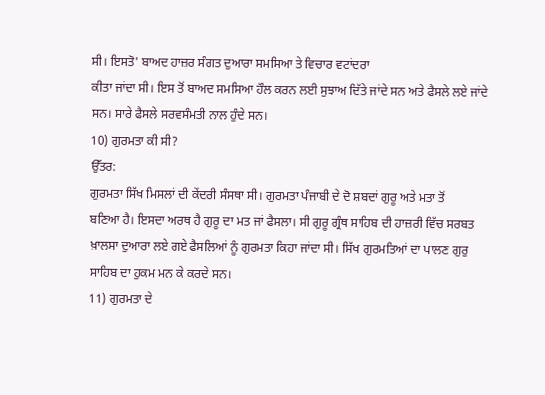ਸੀ। ਇਸਤੋ' ਬਾਅਦ ਹਾਜ਼ਰ ਸੰਗਤ ਦੁਆਰਾ ਸਮਸਿਆ ਤੇ ਵਿਚਾਰ ਵਟਾਂਦਰਾ
ਕੀਤਾ ਜਾਂਦਾ ਸੀ। ਇਸ ਤੋਂ ਬਾਅਦ ਸਮਸਿਆ ਹੌਲ ਕਰਨ ਲਈ ਸੁਝਾਅ ਦਿੱਤੇ ਜਾਂਦੇ ਸਨ ਅਤੇ ਫੈਸਲੇ ਲਏ ਜਾਂਦੇ
ਸਨ। ਸਾਰੇ ਫੈਸਲੇ ਸਰਵਸੰਮਤੀ ਨਾਲ ਹੁੰਦੇ ਸਨ।
10) ਗੁਰਮਤਾ ਕੀ ਸੀ?
ਉੱਤਰ:
ਗੁਰਮਤਾ ਸਿੱਖ ਮਿਸਲਾਂ ਦੀ ਕੇਂਦਰੀ ਸੰਸਥਾ ਸੀ। ਗੁਰਮਤਾ ਪੰਜਾਬੀ ਦੇ ਦੋ ਸ਼ਬਦਾਂ ਗੁਰੂ ਅਤੇ ਮਤਾ ਤੋਂ
ਬਣਿਆ ਹੈ। ਇਸਦਾ ਅਰਥ ਹੈ ਗੁਰੂ ਦਾ ਮਤ ਜਾਂ ਫੈਸਲਾ। ਸੀ ਗੁਰੂ ਗ੍ਰੰਥ ਸਾਹਿਬ ਦੀ ਹਾਜ਼ਰੀ ਵਿੱਚ ਸਰਬਤ
ਖ਼ਾਲਸਾ ਦੁਆਰਾ ਲਏ ਗਏ ਫੈਸਲਿਆਂ ਨੂੰ ਗੁਰਮਤਾ ਕਿਹਾ ਜਾਂਦਾ ਸੀ। ਸਿੱਖ ਗੁਰਮਤਿਆਂ ਦਾ ਪਾਲਣ ਗੁਰੁ
ਸਾਹਿਬ ਦਾ ਹੁਕਮ ਮਨ ਕੇ ਕਰਦੇ ਸਨ।
11) ਗੁਰਮਤਾ ਦੇ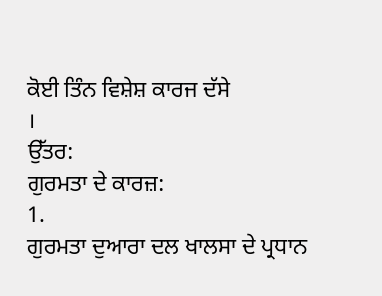ਕੋਈ ਤਿੰਨ ਵਿਸ਼ੇਸ਼ ਕਾਰਜ ਦੱਸੇ
।
ਉੱਤਰ:
ਗੁਰਮਤਾ ਦੇ ਕਾਰਜ਼:
1.
ਗੁਰਮਤਾ ਦੁਆਰਾ ਦਲ ਖਾਲਸਾ ਦੇ ਪ੍ਰਧਾਨ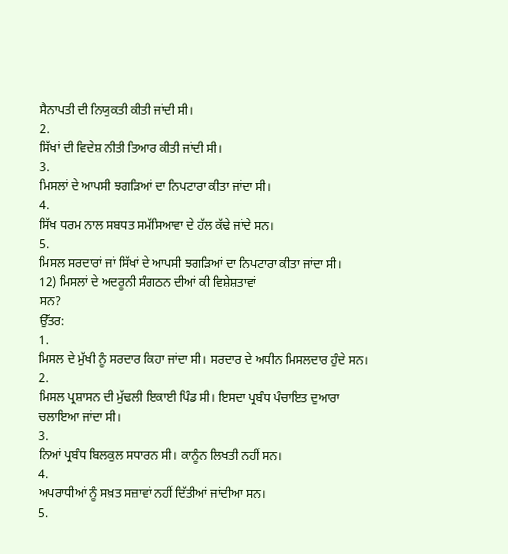ਸੈਨਾਪਤੀ ਦੀ ਨਿਯੁਕਤੀ ਕੀਤੀ ਜਾਂਦੀ ਸੀ।
2.
ਸਿੱਖਾਂ ਦੀ ਵਿਦੇਸ਼ ਨੀਤੀ ਤਿਆਰ ਕੀਤੀ ਜਾਂਦੀ ਸੀ।
3.
ਮਿਸਲਾਂ ਦੇ ਆਪਸੀ ਝਗੜਿਆਂ ਦਾ ਨਿਪਟਾਰਾ ਕੀਤਾ ਜਾਂਦਾ ਸੀ।
4.
ਸਿੱਖ ਧਰਮ ਨਾਲ ਸਬਧਤ ਸਮੱਸਿਆਵਾ ਦੇ ਹੱਲ ਕੱਢੇ ਜਾਂਦੇ ਸਨ।
5.
ਮਿਸਲ ਸਰਦਾਰਾਂ ਜਾਂ ਸਿੱਖਾਂ ਦੇ ਆਪਸੀ ਝਗੜਿਆਂ ਦਾ ਨਿਪਟਾਰਾ ਕੀਤਾ ਜਾਂਦਾ ਸੀ।
12) ਮਿਸਲਾਂ ਦੇ ਅਦਰੂਨੀ ਸੰਗਠਨ ਦੀਆਂ ਕੀ ਵਿਸ਼ੇਸ਼ਤਾਵਾਂ
ਸਨ?
ਉੱਤਰ:
1.
ਮਿਸਲ ਦੇ ਮੁੱਖੀ ਨੂੰ ਸਰਦਾਰ ਕਿਹਾ ਜਾਂਦਾ ਸੀ। ਸਰਦਾਰ ਦੇ ਅਧੀਨ ਮਿਸਲਦਾਰ ਹੁੰਦੇ ਸਨ।
2.
ਮਿਸਲ ਪ੍ਰਸ਼ਾਸਨ ਦੀ ਮੁੱਢਲੀ ਇਕਾਈ ਪਿੰਡ ਸੀ। ਇਸਦਾ ਪ੍ਰਬੰਧ ਪੰਚਾਇਤ ਦੁਆਰਾ ਚਲਾਇਆ ਜਾਂਦਾ ਸੀ।
3.
ਨਿਆਂ ਪ੍ਰਬੰਧ ਬਿਲਕੁਲ ਸਧਾਰਨ ਸੀ। ਕਾਨੂੰਨ ਲਿਖਤੀ ਨਹੀਂ ਸਨ।
4.
ਅਪਰਾਧੀਆਂ ਨੂੰ ਸਖ਼ਤ ਸਜ਼ਾਵਾਂ ਨਹੀਂ ਦਿੱਤੀਆਂ ਜਾਂਦੀਆ ਸਨ।
5.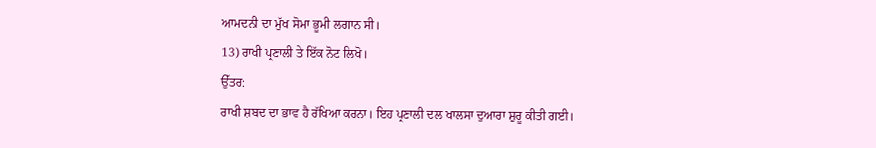ਆਮਦਨੀ ਦਾ ਮੁੱਖ ਸੋਮਾ ਭੂਮੀ ਲਗਾਨ ਸੀ।
13) ਰਾਖੀ ਪ੍ਰਣਾਲੀ ਤੇ ਇੱਕ ਨੋਟ ਲਿਖੋ।
ਉੱਤਰ:
ਰਾਖੀ ਸ਼ਬਦ ਦਾ ਭਾਵ ਹੈ ਰੱਖਿਆ ਕਰਨਾ। ਇਹ ਪ੍ਰਣਾਲੀ ਦਲ ਖਾਲਸਾ ਦੁਆਰਾ ਸ਼ੁਰੂ ਕੀਤੀ ਗਈ।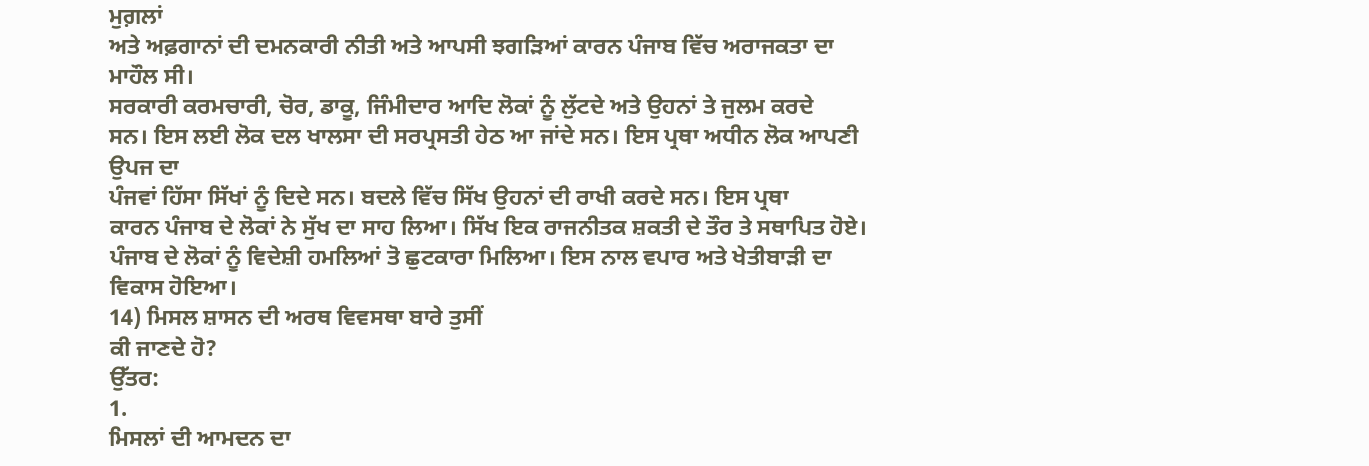ਮੁਗ਼ਲਾਂ
ਅਤੇ ਅਫ਼ਗਾਨਾਂ ਦੀ ਦਮਨਕਾਰੀ ਨੀਤੀ ਅਤੇ ਆਪਸੀ ਝਗੜਿਆਂ ਕਾਰਨ ਪੰਜਾਬ ਵਿੱਚ ਅਰਾਜਕਤਾ ਦਾ ਮਾਹੌਲ ਸੀ।
ਸਰਕਾਰੀ ਕਰਮਚਾਰੀ, ਚੋਰ, ਡਾਕੂ, ਜਿੰਮੀਦਾਰ ਆਦਿ ਲੋਕਾਂ ਨੂੰ ਲੁੱਟਦੇ ਅਤੇ ਉਹਨਾਂ ਤੇ ਜੁਲਮ ਕਰਦੇ
ਸਨ। ਇਸ ਲਈ ਲੋਕ ਦਲ ਖਾਲਸਾ ਦੀ ਸਰਪ੍ਰਸਤੀ ਹੇਠ ਆ ਜਾਂਦੇ ਸਨ। ਇਸ ਪ੍ਰਥਾ ਅਧੀਨ ਲੋਕ ਆਪਣੀ ਉਪਜ ਦਾ
ਪੰਜਵਾਂ ਹਿੱਸਾ ਸਿੱਖਾਂ ਨੂੰ ਦਿਦੇ ਸਨ। ਬਦਲੇ ਵਿੱਚ ਸਿੱਖ ਉਹਨਾਂ ਦੀ ਰਾਖੀ ਕਰਦੇ ਸਨ। ਇਸ ਪ੍ਰਥਾ
ਕਾਰਨ ਪੰਜਾਬ ਦੇ ਲੋਕਾਂ ਨੇ ਸੁੱਖ ਦਾ ਸਾਹ ਲਿਆ। ਸਿੱਖ ਇਕ ਰਾਜਨੀਤਕ ਸ਼ਕਤੀ ਦੇ ਤੌਰ ਤੇ ਸਥਾਪਿਤ ਹੋਏ।
ਪੰਜਾਬ ਦੇ ਲੋਕਾਂ ਨੂੰ ਵਿਦੇਸ਼ੀ ਹਮਲਿਆਂ ਤੋ ਛੁਟਕਾਰਾ ਮਿਲਿਆ। ਇਸ ਨਾਲ ਵਪਾਰ ਅਤੇ ਖੇਤੀਬਾੜੀ ਦਾ
ਵਿਕਾਸ ਹੋਇਆ।
14) ਮਿਸਲ ਸ਼ਾਸਨ ਦੀ ਅਰਥ ਵਿਵਸਥਾ ਬਾਰੇ ਤੁਸੀਂ
ਕੀ ਜਾਣਦੇ ਹੋ?
ਉੱਤਰ:
1.
ਮਿਸਲਾਂ ਦੀ ਆਮਦਨ ਦਾ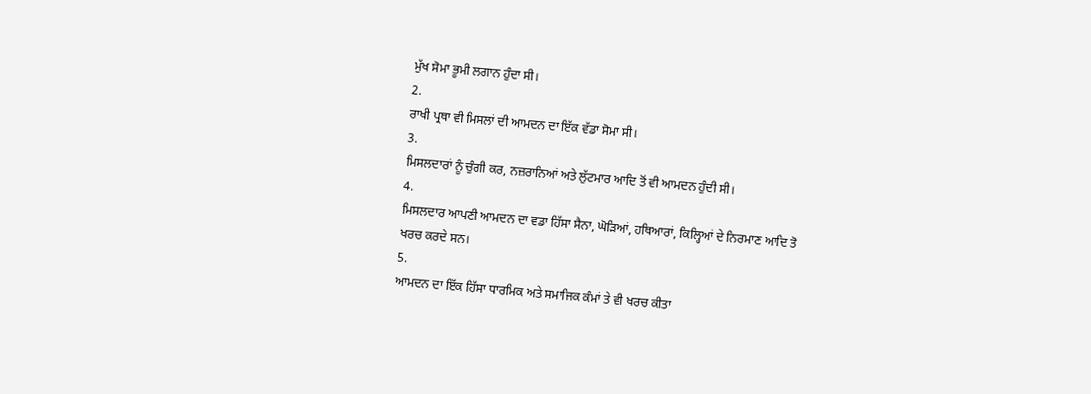ਮੁੱਖ ਸੋਮਾ ਭੂਮੀ ਲਗਾਨ ਹੁੰਦਾ ਸੀ।
2.
ਰਾਖੀ ਪ੍ਰਥਾ ਵੀ ਮਿਸਲਾਂ ਦੀ ਆਮਦਨ ਦਾ ਇੱਕ ਵੱਡਾ ਸੋਮਾ ਸੀ।
3.
ਮਿਸਲਦਾਰਾਂ ਨੂੰ ਚੁੰਗੀ ਕਰ, ਨਜ਼ਰਾਨਿਆਂ ਅਤੇ ਲੁੱਟਮਾਰ ਆਦਿ ਤੋਂ ਵੀ ਆਮਦਨ ਹੁੰਦੀ ਸੀ।
4.
ਮਿਸਲਦਾਰ ਆਪਣੀ ਆਮਦਨ ਦਾ ਵਡਾ ਹਿੱਸਾ ਸੈਨਾ, ਘੋੜਿਆਂ, ਹਥਿਆਰਾਂ, ਕਿਲ੍ਹਿਆਂ ਦੇ ਨਿਰਮਾਣ ਆਦਿ ਤੋ
ਖਰਚ ਕਰਦੇ ਸਨ।
5.
ਆਮਦਨ ਦਾ ਇੱਕ ਹਿੱਸਾ ਧਾਰਮਿਕ ਅਤੇ ਸਮਾਜਿਕ ਕੰਮਾਂ ਤੇ ਵੀ ਖਰਚ ਕੀਤਾ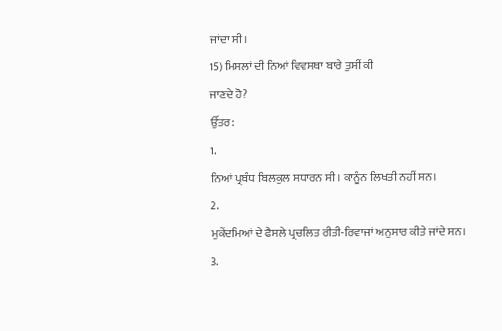ਜਾਂਦਾ ਸੀ।
15) ਮਿਸਲਾਂ ਦੀ ਨਿਆਂ ਵਿਵਸਥਾ ਬਾਰੇ ਤੁਸੀਂ ਕੀ
ਜਾਣਦੇ ਹੋ?
ਉੱਤਰ:
1.
ਨਿਆਂ ਪ੍ਰਬੰਧ ਬਿਲਕੁਲ ਸਧਾਰਨ ਸੀ। ਕਾਨੂੰਨ ਲਿਖਤੀ ਨਹੀਂ ਸਨ।
2.
ਮੁਕੇਂਦਮਿਆਂ ਦੇ ਫੈਸਲੇ ਪ੍ਰਚਲਿਤ ਰੀਤੀ-ਰਿਵਾਜਾਂ ਅਨੁਸਾਰ ਕੀਤੇ ਜਾਂਦੇ ਸਨ।
3.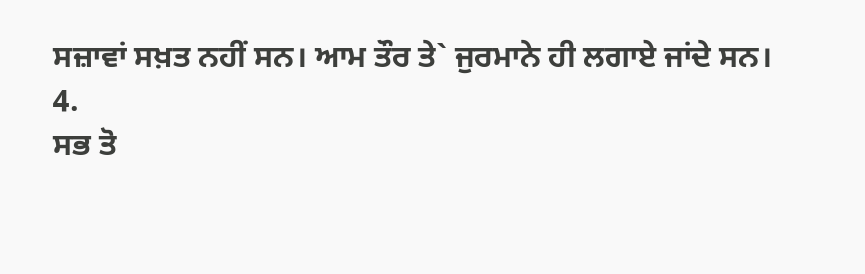ਸਜ਼ਾਵਾਂ ਸਖ਼ਤ ਨਹੀਂ ਸਨ। ਆਮ ਤੌਰ ਤੇ` ਜੁਰਮਾਨੇ ਹੀ ਲਗਾਏ ਜਾਂਦੇ ਸਨ।
4.
ਸਭ ਤੋ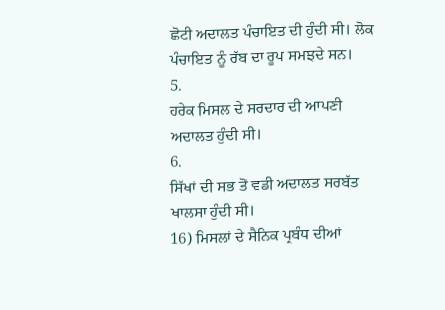ਛੋਟੀ ਅਦਾਲਤ ਪੰਚਾਇਤ ਦੀ ਹੁੰਦੀ ਸੀ। ਲੋਕ ਪੰਚਾਇਤ ਨੂੰ ਰੱਬ ਦਾ ਰੂਪ ਸਮਝਦੇ ਸਨ।
5.
ਹਰੇਕ ਮਿਸਲ ਦੇ ਸਰਦਾਰ ਦੀ ਆਪਣੀ ਅਦਾਲਤ ਹੁੰਦੀ ਸੀ।
6.
ਸਿੱਖਾਂ ਦੀ ਸਭ ਤੋਂ ਵਡੀ ਅਦਾਲਤ ਸਰਬੱਤ ਖਾਲਸਾ ਹੁੰਦੀ ਸੀ।
16) ਮਿਸਲਾਂ ਦੇ ਸੈਨਿਕ ਪ੍ਰਬੰਧ ਦੀਆਂ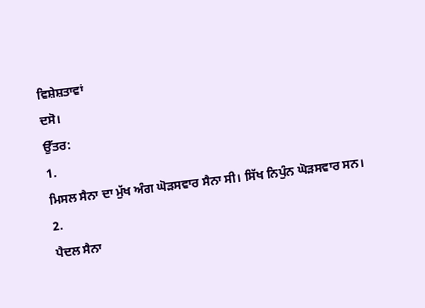ਵਿਸ਼ੇਸ਼ਤਾਵਾਂ
ਦਸੋ।
ਉੱਤਰ:
1.
ਮਿਸਲ ਸੈਨਾ ਦਾ ਮੁੱਖ ਅੰਗ ਘੋੜਸਵਾਰ ਸੈਨਾ ਸੀ। ਸਿੱਖ ਨਿਪੁੰਨ ਘੋੜਸਵਾਰ ਸਨ।
2.
ਪੈਦਲ ਸੈਨਾ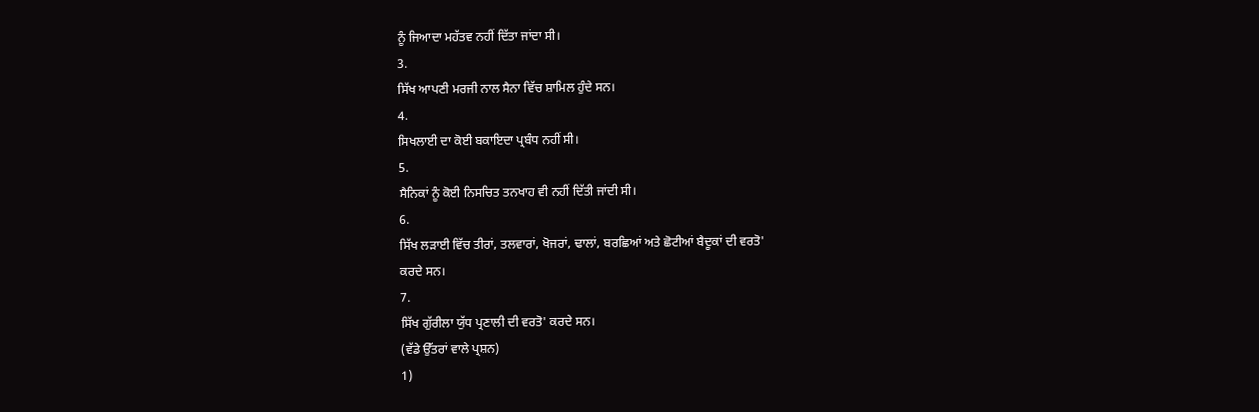ਨੂੰ ਜਿਆਦਾ ਮਹੱਤਵ ਨਹੀਂ ਦਿੱਤਾ ਜਾਂਦਾ ਸੀ।
3.
ਸਿੱਖ ਆਪਣੀ ਮਰਜੀ ਨਾਲ ਸੈਨਾ ਵਿੱਚ ਸ਼ਾਮਿਲ ਹੁੰਦੇ ਸਨ।
4.
ਸਿਖਲਾਈ ਦਾ ਕੋਈ ਬਕਾਇਦਾ ਪ੍ਰਬੰਧ ਨਹੀਂ ਸੀ।
5.
ਸੈਨਿਕਾਂ ਨੂੰ ਕੋਈ ਨਿਸਚਿਤ ਤਨਖਾਹ ਵੀ ਨਹੀਂ ਦਿੱਤੀ ਜਾਂਦੀ ਸੀ।
6.
ਸਿੱਖ ਲੜਾਈ ਵਿੱਚ ਤੀਰਾਂ, ਤਲਵਾਰਾਂ, ਖੋਜਰਾਂ, ਢਾਲਾਂ, ਬਰਛਿਆਂ ਅਤੇ ਛੋਟੀਆਂ ਬੈਦੂਕਾਂ ਦੀ ਵਰਤੋ'
ਕਰਦੇ ਸਨ।
7.
ਸਿੱਖ ਗੁੱਰੀਲਾ ਯੁੱਧ ਪ੍ਰਣਾਲੀ ਦੀ ਵਰਤੋ' ਕਰਦੇ ਸਨ।
(ਵੱਡੇ ਉੱਤਰਾਂ ਵਾਲੇ ਪ੍ਰਸ਼ਨ)
1)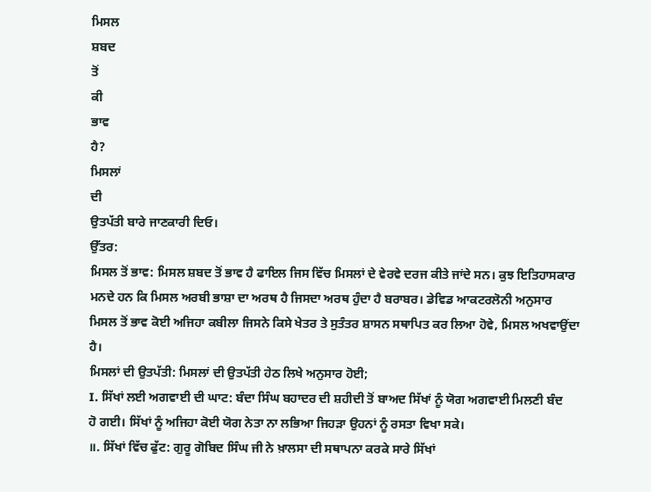ਮਿਸਲ
ਸ਼ਬਦ
ਤੋਂ
ਕੀ
ਭਾਵ
ਹੈ?
ਮਿਸਲਾਂ
ਦੀ
ਉਤਪੱਤੀ ਬਾਰੇ ਜਾਣਕਾਰੀ ਦਿਓ।
ਉੱਤਰ:
ਮਿਸਲ ਤੋਂ ਭਾਵ: ਮਿਸਲ ਸ਼ਬਦ ਤੋਂ ਭਾਵ ਹੈ ਫਾਇਲ ਜਿਸ ਵਿੱਚ ਮਿਸਲਾਂ ਦੇ ਵੇਰਵੇ ਦਰਜ ਕੀਤੇ ਜਾਂਦੇ ਸਨ। ਕੁਝ ਇਤਿਹਾਸਕਾਰ ਮਨਦੇ ਹਨ ਕਿ ਮਿਸਲ ਅਰਬੀ ਭਾਸ਼ਾ ਦਾ ਅਰਥ ਹੈ ਜਿਸਦਾ ਅਰਥ ਹੁੰਦਾ ਹੈ ਬਰਾਬਰ। ਡੇਵਿਡ ਆਕਟਰਲੋਨੀ ਅਨੁਸਾਰ ਮਿਸਲ ਤੋਂ ਭਾਵ ਕੋਈ ਅਜਿਹਾ ਕਬੀਲਾ ਜਿਸਨੇ ਕਿਸੇ ਖੇਤਰ ਤੇ ਸੁਤੰਤਰ ਸ਼ਾਸਨ ਸਥਾਪਿਤ ਕਰ ਲਿਆ ਹੋਵੇ, ਮਿਸਲ ਅਖਵਾਉਂਦਾ ਹੈ।
ਮਿਸਲਾਂ ਦੀ ਉਤਪੱਤੀ: ਮਿਸਲਾਂ ਦੀ ਉਤਪੱਤੀ ਹੇਠ ਲਿਖੇ ਅਨੁਸਾਰ ਹੋਈ;
I. ਸਿੱਖਾਂ ਲਈ ਅਗਵਾਈ ਦੀ ਘਾਟ: ਬੰਦਾ ਸਿੰਘ ਬਹਾਦਰ ਦੀ ਸ਼ਹੀਦੀ ਤੋਂ ਬਾਅਦ ਸਿੱਖਾਂ ਨੂੰ ਯੋਗ ਅਗਵਾਈ ਮਿਲਣੀ ਬੰਦ
ਹੋ ਗਈ। ਸਿੱਖਾਂ ਨੂੰ ਅਜਿਹਾ ਕੋਈ ਯੋਗ ਨੇਤਾ ਨਾ ਲਭਿਆ ਜਿਹੜਾ ਉਹਨਾਂ ਨੂੰ ਰਸਤਾ ਵਿਖਾ ਸਕੇ।
॥. ਸਿੱਖਾਂ ਵਿੱਚ ਫੁੱਟ: ਗੁਰੂ ਗੋਬਿਦ ਸਿੰਘ ਜੀ ਨੇ ਖ਼ਾਲਸਾ ਦੀ ਸਥਾਪਨਾ ਕਰਕੇ ਸਾਰੇ ਸਿੱਖਾਂ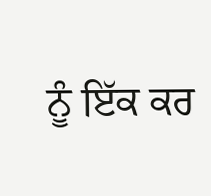ਨੂੰ ਇੱਕ ਕਰ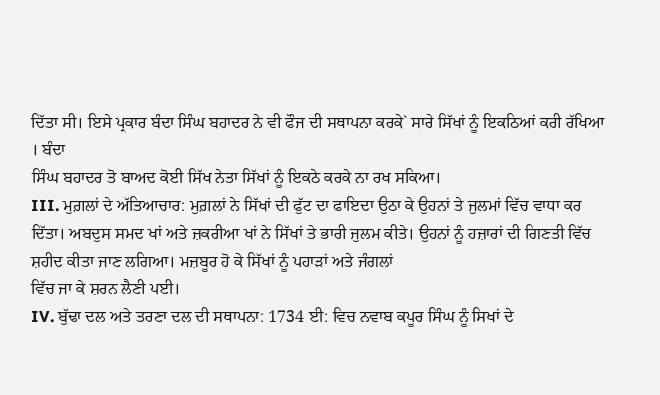ਦਿੱਤਾ ਸੀ। ਇਸੇ ਪ੍ਰਕਾਰ ਬੰਦਾ ਸਿੰਘ ਬਹਾਦਰ ਨੇ ਵੀ ਫੌਜ ਦੀ ਸਥਾਪਨਾ ਕਰਕੇ` ਸਾਰੇ ਸਿੱਖਾਂ ਨੂੰ ਇਕਠਿਆਂ ਕਰੀ ਰੱਖਿਆ
। ਬੰਦਾ
ਸਿੰਘ ਬਹਾਦਰ ਤੋ ਬਾਅਦ ਕੋਈ ਸਿੱਖ ਨੇਤਾ ਸਿੱਖਾਂ ਨੂੰ ਇਕਠੇ ਕਰਕੇ ਨਾ ਰਖ ਸਕਿਆ।
III. ਮੁਗ਼ਲਾਂ ਦੇ ਅੱਤਿਆਚਾਰ: ਮੁਗ਼ਲਾਂ ਨੇ ਸਿੱਖਾਂ ਦੀ ਫੁੱਟ ਦਾ ਫਾਇਦਾ ਉਠਾ ਕੇ ਉਹਨਾਂ ਤੇ ਜੁਲਮਾਂ ਵਿੱਚ ਵਾਧਾ ਕਰ ਦਿੱਤਾ। ਅਬਦੁਸ ਸਮਦ ਖਾਂ ਅਤੇ ਜ਼ਕਰੀਆ ਖਾਂ ਨੇ ਸਿੱਖਾਂ ਤੇ ਭਾਰੀ ਜੁਲਮ ਕੀਤੇ। ਉਹਨਾਂ ਨੂੰ ਹਜ਼ਾਰਾਂ ਦੀ ਗਿਣਤੀ ਵਿੱਚ ਸ਼ਹੀਦ ਕੀਤਾ ਜਾਣ ਲਗਿਆ। ਮਜ਼ਬੂਰ ਹੋ ਕੇ ਸਿੱਖਾਂ ਨੂੰ ਪਹਾੜਾਂ ਅਤੇ ਜੰਗਲਾਂ
ਵਿੱਚ ਜਾ ਕੇ ਸ਼ਰਨ ਲੈਣੀ ਪਈ।
IV. ਬੁੱਢਾ ਦਲ ਅਤੇ ਤਰਣਾ ਦਲ ਦੀ ਸਥਾਪਨਾ: 1734 ਈ: ਵਿਚ ਨਵਾਬ ਕਪੂਰ ਸਿੰਘ ਨੂੰ ਸਿਖਾਂ ਦੇ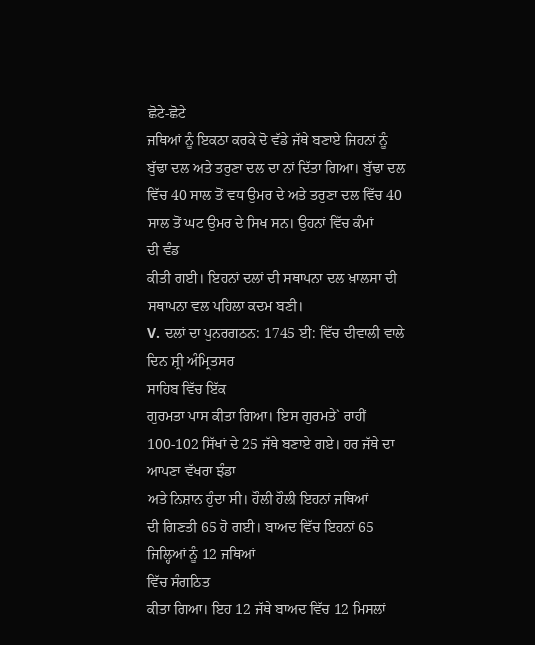ਛੋਟੇ-ਛੋਟੇ
ਜਥਿਆਂ ਨੂੰ ਇਕਠਾ ਕਰਕੇ ਦੋ ਵੱਡੇ ਜੱਥੇ ਬਣਾਏ ਜਿਹਨਾਂ ਨੂੰ ਬੁੱਢਾ ਦਲ ਅਤੇ ਤਰੁਣਾ ਦਲ ਦਾ ਨਾਂ ਦਿੱਤਾ ਗਿਆ। ਬੁੱਢਾ ਦਲ ਵਿੱਚ 40 ਸਾਲ ਤੋਂ ਵਧ ਉਮਰ ਦੇ ਅਤੇ ਤਰੁਣਾ ਦਲ ਵਿੱਚ 40 ਸਾਲ ਤੋਂ ਘਟ ਉਮਰ ਦੇ ਸਿਖ ਸਨ। ਉਹਨਾਂ ਵਿੱਚ ਕੰਮਾਂ
ਦੀ ਵੰਡ
ਕੀਤੀ ਗਈ। ਇਹਨਾਂ ਦਲਾਂ ਦੀ ਸਥਾਪਨਾ ਦਲ ਖ਼ਾਲਸਾ ਦੀ ਸਥਾਪਨਾ ਵਲ ਪਹਿਲਾ ਕਦਮ ਬਣੀ।
V. ਦਲਾਂ ਦਾ ਪੁਨਰਗਠਨ: 1745 ਈ: ਵਿੱਚ ਦੀਵਾਲੀ ਵਾਲੇ ਦਿਨ ਸ਼੍ਰੀ ਅੰਮ੍ਰਿਤਸਰ
ਸਾਹਿਬ ਵਿੱਚ ਇੱਕ
ਗੁਰਮਤਾ ਪਾਸ ਕੀਤਾ ਗਿਆ। ਇਸ ਗੁਰਮਤੇ` ਰਾਹੀਂ 100-102 ਸਿੱਖਾਂ ਦੇ 25 ਜੱਥੇ ਬਣਾਏ ਗਏ। ਹਰ ਜੱਥੇ ਦਾ ਆਪਣਾ ਵੱਖਰਾ ਝੰਡਾ
ਅਤੇ ਨਿਸ਼ਾਨ ਹੁੰਦਾ ਸੀ। ਹੌਲੀ ਹੌਲੀ ਇਹਨਾਂ ਜਥਿਆਂ
ਦੀ ਗਿਣਤੀ 65 ਹੋ ਗਈ। ਬਾਅਦ ਵਿੱਚ ਇਹਨਾਂ 65 ਜਿਲ੍ਹਿਆਂ ਨੂੰ 12 ਜਥਿਆਂ
ਵਿੱਚ ਸੰਗਠਿਤ
ਕੀਤਾ ਗਿਆ। ਇਹ 12 ਜੱਥੇ ਬਾਅਦ ਵਿੱਚ 12 ਮਿਸਲਾਂ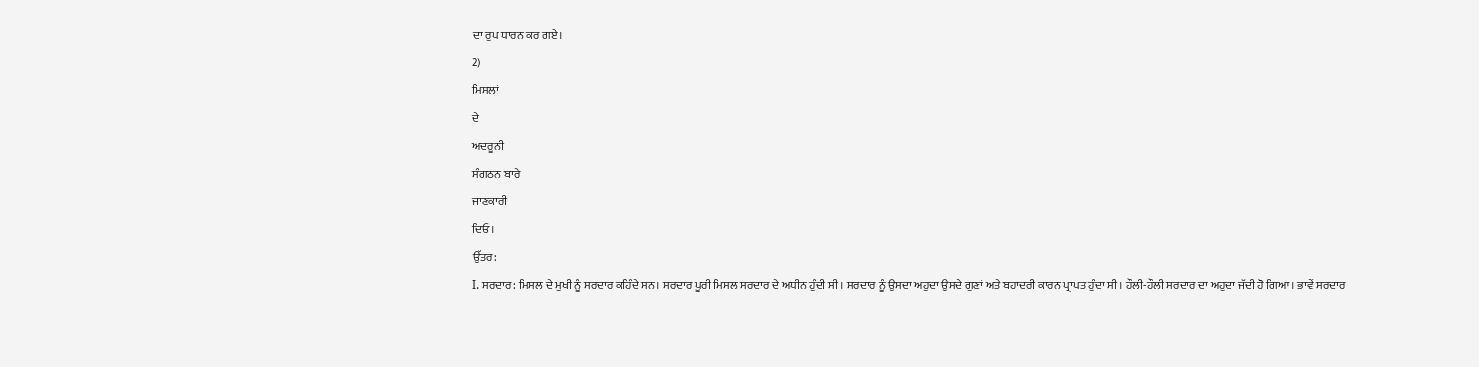ਦਾ ਰੁਪ ਧਾਰਨ ਕਰ ਗਏ।
2)
ਮਿਸਲਾਂ
ਦੇ
ਅਦਰੂਨੀ
ਸੰਗਠਨ ਬਾਰੇ
ਜਾਣਕਾਰੀ
ਦਿਓ।
ਉੱਤਰ:
I. ਸਰਦਾਰ: ਮਿਸਲ ਦੇ ਮੁਖੀ ਨੂੰ ਸਰਦਾਰ ਕਹਿੰਦੇ ਸਨ। ਸਰਦਾਰ ਪੂਰੀ ਮਿਸਲ ਸਰਦਾਰ ਦੇ ਅਧੀਨ ਹੁੰਦੀ ਸੀ। ਸਰਦਾਰ ਨੂੰ ਉਸਦਾ ਅਹੁਦਾ ਉਸਦੇ ਗੁਣਾਂ ਅਤੇ ਬਹਾਦਰੀ ਕਾਰਨ ਪ੍ਰਾਪਤ ਹੁੰਦਾ ਸੀ। ਹੌਲੀ-ਹੌਲੀ ਸਰਦਾਰ ਦਾ ਅਹੁਦਾ ਜੱਦੀ ਹੋ ਗਿਆ। ਭਾਵੇਂ ਸਰਦਾਰ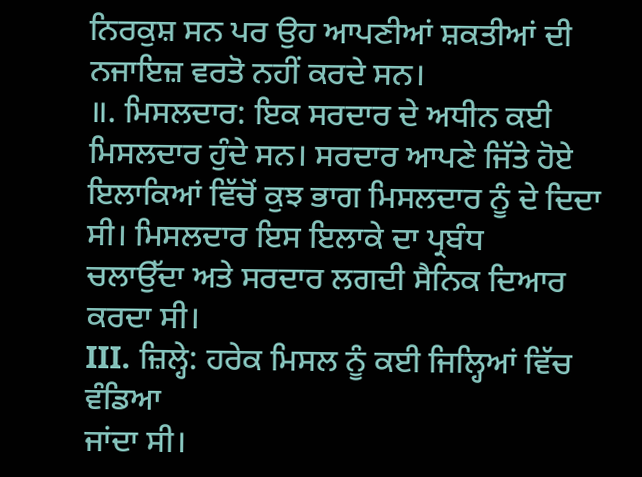ਨਿਰਕੁਸ਼ ਸਨ ਪਰ ਉਹ ਆਪਣੀਆਂ ਸ਼ਕਤੀਆਂ ਦੀ ਨਜਾਇਜ਼ ਵਰਤੋ ਨਹੀਂ ਕਰਦੇ ਸਨ।
॥. ਮਿਸਲਦਾਰ: ਇਕ ਸਰਦਾਰ ਦੇ ਅਧੀਨ ਕਈ ਮਿਸਲਦਾਰ ਹੁੰਦੇ ਸਨ। ਸਰਦਾਰ ਆਪਣੇ ਜਿੱਤੇ ਹੋਏ ਇਲਾਕਿਆਂ ਵਿੱਚੋਂ ਕੁਝ ਭਾਗ ਮਿਸਲਦਾਰ ਨੂੰ ਦੇ ਦਿਦਾ ਸੀ। ਮਿਸਲਦਾਰ ਇਸ ਇਲਾਕੇ ਦਾ ਪ੍ਰਬੰਧ
ਚਲਾਉੱਦਾ ਅਤੇ ਸਰਦਾਰ ਲਗਦੀ ਸੈਨਿਕ ਦਿਆਰ ਕਰਦਾ ਸੀ।
III. ਜ਼ਿਲ੍ਹੇ: ਹਰੇਕ ਮਿਸਲ ਨੂੰ ਕਈ ਜਿਲ੍ਹਿਆਂ ਵਿੱਚ ਵੰਡਿਆ
ਜਾਂਦਾ ਸੀ।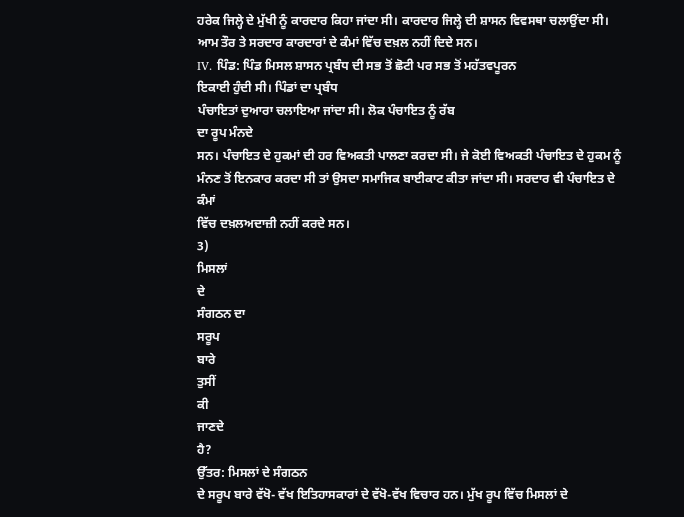ਹਰੇਕ ਜਿਲ੍ਹੇ ਦੇ ਮੁੱਖੀ ਨੂੰ ਕਾਰਦਾਰ ਕਿਹਾ ਜਾਂਦਾ ਸੀ। ਕਾਰਦਾਰ ਜਿਲ੍ਹੇ ਦੀ ਸ਼ਾਸਨ ਵਿਵਸਥਾ ਚਲਾਉਂਦਾ ਸੀ। ਆਮ ਤੌਰ ਤੇ ਸਰਦਾਰ ਕਾਰਦਾਰਾਂ ਦੇ ਕੰਮਾਂ ਵਿੱਚ ਦਖ਼ਲ ਨਹੀਂ ਦਿਦੇ ਸਨ।
IV. ਪਿੰਡ: ਪਿੰਡ ਮਿਸਲ ਸ਼ਾਸਨ ਪ੍ਰਬੰਧ ਦੀ ਸਭ ਤੋਂ ਛੋਟੀ ਪਰ ਸਭ ਤੋਂ ਮਹੱਤਵਪੂਰਨ
ਇਕਾਈ ਹੁੰਦੀ ਸੀ। ਪਿੰਡਾਂ ਦਾ ਪ੍ਰਬੰਧ
ਪੰਚਾਇਤਾਂ ਦੁਆਰਾ ਚਲਾਇਆ ਜਾਂਦਾ ਸੀ। ਲੋਕ ਪੰਚਾਇਤ ਨੂੰ ਰੱਬ
ਦਾ ਰੂਪ ਮੰਨਦੇ
ਸਨ। ਪੰਚਾਇਤ ਦੇ ਹੁਕਮਾਂ ਦੀ ਹਰ ਵਿਅਕਤੀ ਪਾਲਣਾ ਕਰਦਾ ਸੀ। ਜੇ ਕੋਈ ਵਿਅਕਤੀ ਪੰਚਾਇਤ ਦੇ ਹੁਕਮ ਨੂੰ ਮੰਨਣ ਤੋਂ ਇਨਕਾਰ ਕਰਦਾ ਸੀ ਤਾਂ ਉਸਦਾ ਸਮਾਜਿਕ ਬਾਈਕਾਟ ਕੀਤਾ ਜਾਂਦਾ ਸੀ। ਸਰਦਾਰ ਵੀ ਪੰਚਾਇਤ ਦੇ ਕੰਮਾਂ
ਵਿੱਚ ਦਖ਼ਲਅਦਾਜ਼ੀ ਨਹੀਂ ਕਰਦੇ ਸਨ।
3)
ਮਿਸਲਾਂ
ਦੇ
ਸੰਗਠਨ ਦਾ
ਸਰੂਪ
ਬਾਰੇ
ਤੁਸੀਂ
ਕੀ
ਜਾਣਦੇ
ਹੈ?
ਉੱਤਰ: ਮਿਸਲਾਂ ਦੇ ਸੰਗਠਨ
ਦੇ ਸਰੂਪ ਬਾਰੇ ਵੱਖੋ- ਵੱਖ ਇਤਿਹਾਸਕਾਰਾਂ ਦੇ ਵੱਖੋ-ਵੱਖ ਵਿਚਾਰ ਹਨ। ਮੁੱਖ ਰੂਪ ਵਿੱਚ ਮਿਸਲਾਂ ਦੇ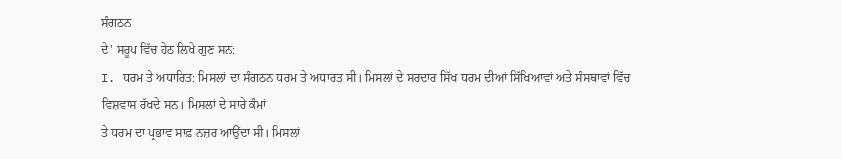ਸੰਗਠਨ
ਦੇ' ਸਰੂਪ ਵਿੱਚ ਹੇਠ ਲਿਖੇ ਗੁਣ ਸਨ:
I. ਧਰਮ ਤੇ ਅਧਾਰਿਤ: ਮਿਸਲਾਂ ਦਾ ਸੰਗਠਨ ਧਰਮ ਤੇ ਅਧਾਰਤ ਸੀ। ਮਿਸਲਾਂ ਦੇ ਸਰਦਾਰ ਸਿੱਖ ਧਰਮ ਦੀਆਂ ਸਿੱਖਿਆਵਾਂ ਅਤੇ ਸੰਸਥਾਵਾਂ ਵਿੱਚ ਵਿਸ਼ਵਾਸ ਰੱਖਦੇ ਸਨ। ਮਿਸਲਾਂ ਦੇ ਸਾਰੇ ਕੰਮਾਂ
ਤੇ ਧਰਮ ਦਾ ਪ੍ਰਭਾਵ ਸਾਫ਼ ਨਜ਼ਰ ਆਉਂਦਾ ਸੀ। ਮਿਸਲਾਂ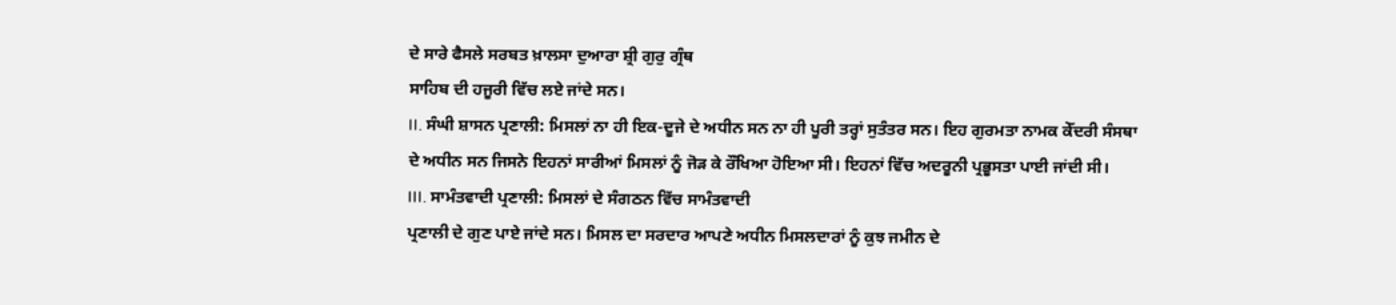ਦੇ ਸਾਰੇ ਫੈਸਲੇ ਸਰਬਤ ਖ਼ਾਲਸਾ ਦੁਆਰਾ ਸ਼੍ਰੀ ਗੁਰੁ ਗ੍ਰੰਥ
ਸਾਹਿਬ ਦੀ ਹਜੂਰੀ ਵਿੱਚ ਲਏ ਜਾਂਦੇ ਸਨ।
II. ਸੰਘੀ ਸ਼ਾਸਨ ਪ੍ਰਣਾਲੀ: ਮਿਸਲਾਂ ਨਾ ਹੀ ਇਕ-ਦੂਜੇ ਦੇ ਅਧੀਨ ਸਨ ਨਾ ਹੀ ਪੂਰੀ ਤਰ੍ਹਾਂ ਸੁਤੰਤਰ ਸਨ। ਇਹ ਗੁਰਮਤਾ ਨਾਮਕ ਕੇੱਦਰੀ ਸੰਸਥਾ
ਦੇ ਅਧੀਨ ਸਨ ਜਿਸਨੇ ਇਹਨਾਂ ਸਾਰੀਆਂ ਮਿਸਲਾਂ ਨੂੰ ਜੋੜ ਕੇ ਰੌੱਖਿਆ ਹੋਇਆ ਸੀ। ਇਹਨਾਂ ਵਿੱਚ ਅਦਰੂਨੀ ਪ੍ਰਭੂਸਤਾ ਪਾਈ ਜਾਂਦੀ ਸੀ।
III. ਸਾਮੰਤਵਾਦੀ ਪ੍ਰਣਾਲੀ: ਮਿਸਲਾਂ ਦੇ ਸੰਗਠਨ ਵਿੱਚ ਸਾਮੰਤਵਾਦੀ
ਪ੍ਰਣਾਲੀ ਦੇ ਗੁਣ ਪਾਏ ਜਾਂਦੇ ਸਨ। ਮਿਸਲ ਦਾ ਸਰਦਾਰ ਆਪਣੇ ਅਧੀਨ ਮਿਸਲਦਾਰਾਂ ਨੂੰ ਕੁਝ ਜਮੀਨ ਦੇ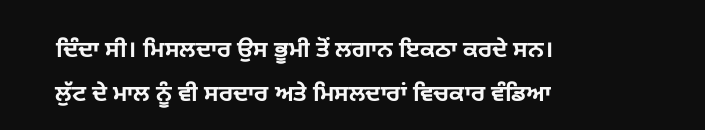ਦਿੰਦਾ ਸੀ। ਮਿਸਲਦਾਰ ਉਸ ਭੂਮੀ ਤੋਂ ਲਗਾਨ ਇਕਠਾ ਕਰਦੇ ਸਨ। ਲੁੱਟ ਦੇ ਮਾਲ ਨੂੰ ਵੀ ਸਰਦਾਰ ਅਤੇ ਮਿਸਲਦਾਰਾਂ ਵਿਚਕਾਰ ਵੰਡਿਆ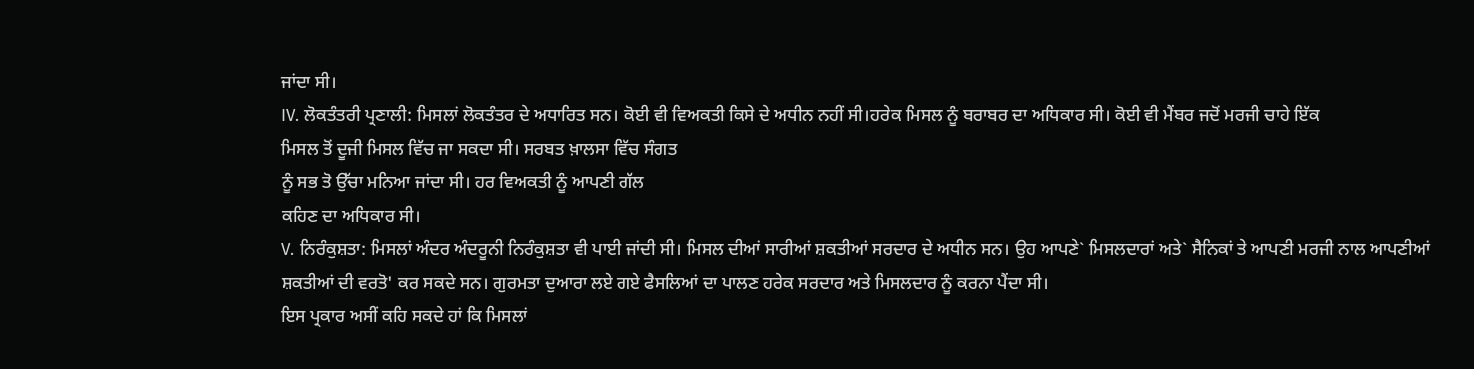ਜਾਂਦਾ ਸੀ।
IV. ਲੋਕਤੰਤਰੀ ਪ੍ਰਣਾਲੀ: ਮਿਸਲਾਂ ਲੋਕਤੰਤਰ ਦੇ ਅਧਾਰਿਤ ਸਨ। ਕੋਈ ਵੀ ਵਿਅਕਤੀ ਕਿਸੇ ਦੇ ਅਧੀਨ ਨਹੀਂ ਸੀ।ਹਰੇਕ ਮਿਸਲ ਨੂੰ ਬਰਾਬਰ ਦਾ ਅਧਿਕਾਰ ਸੀ। ਕੋਈ ਵੀ ਮੈਂਬਰ ਜਦੋਂ ਮਰਜੀ ਚਾਹੇ ਇੱਕ
ਮਿਸਲ ਤੋਂ ਦੂਜੀ ਮਿਸਲ ਵਿੱਚ ਜਾ ਸਕਦਾ ਸੀ। ਸਰਬਤ ਖ਼ਾਲਸਾ ਵਿੱਚ ਸੰਗਤ
ਨੂੰ ਸਭ ਤੋ ਉੱਚਾ ਮਨਿਆ ਜਾਂਦਾ ਸੀ। ਹਰ ਵਿਅਕਤੀ ਨੂੰ ਆਪਣੀ ਗੱਲ
ਕਹਿਣ ਦਾ ਅਧਿਕਾਰ ਸੀ।
V. ਨਿਰੰਕੁਸ਼ਤਾ: ਮਿਸਲਾਂ ਅੰਦਰ ਅੰਦਰੂਨੀ ਨਿਰੰਕੁਸ਼ਤਾ ਵੀ ਪਾਈ ਜਾਂਦੀ ਸੀ। ਮਿਸਲ ਦੀਆਂ ਸਾਰੀਆਂ ਸ਼ਕਤੀਆਂ ਸਰਦਾਰ ਦੇ ਅਧੀਨ ਸਨ। ਉਹ ਆਪਣੇ` ਮਿਸਲਦਾਰਾਂ ਅਤੇ` ਸੈਨਿਕਾਂ ਤੇ ਆਪਣੀ ਮਰਜੀ ਨਾਲ ਆਪਣੀਆਂ ਸ਼ਕਤੀਆਂ ਦੀ ਵਰਤੋ' ਕਰ ਸਕਦੇ ਸਨ। ਗੁਰਮਤਾ ਦੁਆਰਾ ਲਏ ਗਏ ਫੈਸਲਿਆਂ ਦਾ ਪਾਲਣ ਹਰੇਕ ਸਰਦਾਰ ਅਤੇ ਮਿਸਲਦਾਰ ਨੂੰ ਕਰਨਾ ਪੈਂਦਾ ਸੀ।
ਇਸ ਪ੍ਰਕਾਰ ਅਸੀਂ ਕਹਿ ਸਕਦੇ ਹਾਂ ਕਿ ਮਿਸਲਾਂ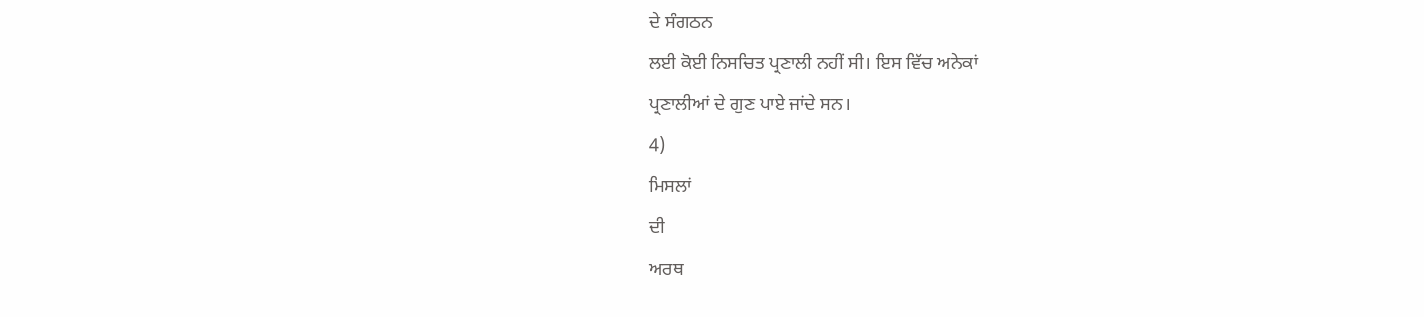ਦੇ ਸੰਗਠਨ
ਲਈ ਕੋਈ ਨਿਸਚਿਤ ਪ੍ਰਣਾਲੀ ਨਹੀਂ ਸੀ। ਇਸ ਵਿੱਚ ਅਨੇਕਾਂ
ਪ੍ਰਣਾਲੀਆਂ ਦੇ ਗੁਣ ਪਾਏ ਜਾਂਦੇ ਸਨ।
4)
ਮਿਸਲਾਂ
ਦੀ
ਅਰਥ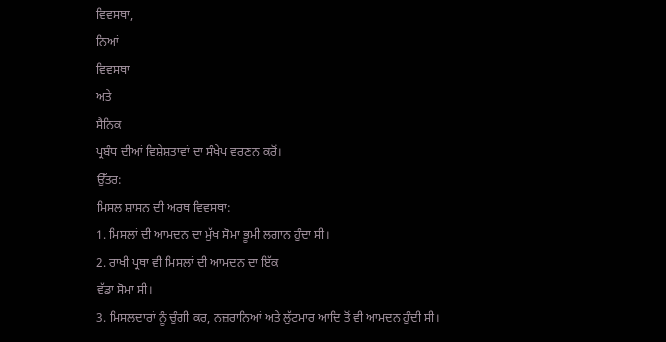ਵਿਵਸਥਾ,
ਨਿਆਂ
ਵਿਵਸਥਾ
ਅਤੇ
ਸੈਨਿਕ
ਪ੍ਰਬੰਧ ਦੀਆਂ ਵਿਸ਼ੇਸ਼ਤਾਵਾਂ ਦਾ ਸੰਖੇਪ ਵਰਣਨ ਕਰੋਂ।
ਉੱਤਰ:
ਮਿਸਲ ਸ਼ਾਸਨ ਦੀ ਅਰਥ ਵਿਵਸਥਾ:
1. ਮਿਸਲਾਂ ਦੀ ਆਮਦਨ ਦਾ ਮੁੱਖ ਸੋਮਾ ਭੂਮੀ ਲਗਾਨ ਹੁੰਦਾ ਸੀ।
2. ਰਾਖੀ ਪ੍ਰਥਾ ਵੀ ਮਿਸਲਾਂ ਦੀ ਆਮਦਨ ਦਾ ਇੱਕ
ਵੱਡਾ ਸੋਮਾ ਸੀ।
3. ਮਿਸਲਦਾਰਾਂ ਨੂੰ ਚੁੰਗੀ ਕਰ, ਨਜ਼ਰਾਨਿਆਂ ਅਤੇ ਲੁੱਟਮਾਰ ਆਦਿ ਤੋਂ ਵੀ ਆਮਦਨ ਹੁੰਦੀ ਸੀ।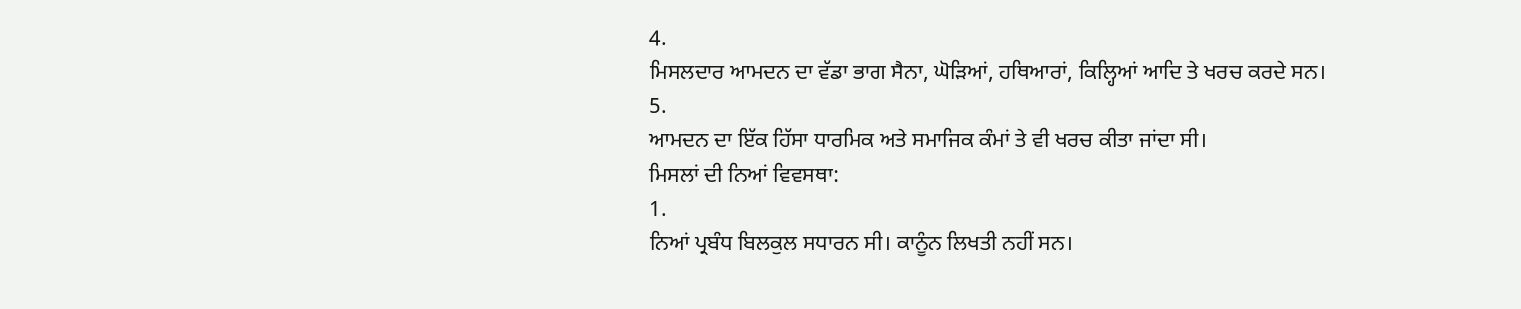4.
ਮਿਸਲਦਾਰ ਆਮਦਨ ਦਾ ਵੱਡਾ ਭਾਗ ਸੈਨਾ, ਘੋੜਿਆਂ, ਹਥਿਆਰਾਂ, ਕਿਲ੍ਹਿਆਂ ਆਦਿ ਤੇ ਖਰਚ ਕਰਦੇ ਸਨ।
5.
ਆਮਦਨ ਦਾ ਇੱਕ ਹਿੱਸਾ ਧਾਰਮਿਕ ਅਤੇ ਸਮਾਜਿਕ ਕੰਮਾਂ ਤੇ ਵੀ ਖਰਚ ਕੀਤਾ ਜਾਂਦਾ ਸੀ।
ਮਿਸਲਾਂ ਦੀ ਨਿਆਂ ਵਿਵਸਥਾ:
1.
ਨਿਆਂ ਪ੍ਰਬੰਧ ਬਿਲਕੁਲ ਸਧਾਰਨ ਸੀ। ਕਾਨੂੰਨ ਲਿਖਤੀ ਨਹੀਂ ਸਨ।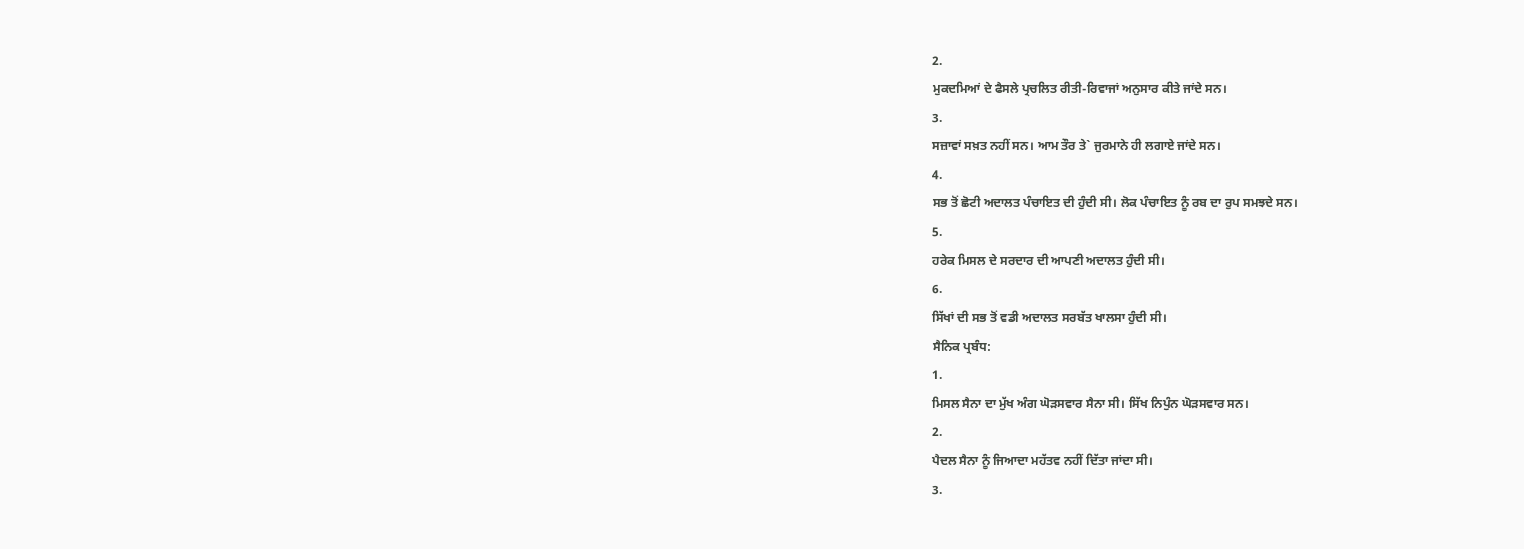2.
ਮੁਕਦਮਿਆਂ ਦੇ ਫੈਸਲੇ ਪ੍ਰਚਲਿਤ ਰੀਤੀ-ਰਿਵਾਜਾਂ ਅਨੁਸਾਰ ਕੀਤੇ ਜਾਂਦੇ ਸਨ।
3.
ਸਜ਼ਾਵਾਂ ਸਖ਼ਤ ਨਹੀਂ ਸਨ। ਆਮ ਤੌਰ ਤੇ` ਜੁਰਮਾਨੇ ਹੀ ਲਗਾਏ ਜਾਂਦੇ ਸਨ।
4.
ਸਭ ਤੋਂ ਛੋਟੀ ਅਦਾਲਤ ਪੰਚਾਇਤ ਦੀ ਹੁੰਦੀ ਸੀ। ਲੋਕ ਪੰਚਾਇਤ ਨੂੰ ਰਬ ਦਾ ਰੁਪ ਸਮਝਦੇ ਸਨ।
5.
ਹਰੇਕ ਮਿਸਲ ਦੇ ਸਰਦਾਰ ਦੀ ਆਪਣੀ ਅਦਾਲਤ ਹੁੰਦੀ ਸੀ।
6.
ਸਿੱਖਾਂ ਦੀ ਸਭ ਤੋਂ ਵਡੀ ਅਦਾਲਤ ਸਰਬੱਤ ਖਾਲਸਾ ਹੁੰਦੀ ਸੀ।
ਸੈਨਿਕ ਪ੍ਰਬੰਧ:
1.
ਮਿਸਲ ਸੈਨਾ ਦਾ ਮੁੱਖ ਅੰਗ ਘੋੜਸਵਾਰ ਸੈਨਾ ਸੀ। ਸਿੱਖ ਨਿਪੁੰਨ ਘੋੜਸਵਾਰ ਸਨ।
2.
ਪੈਦਲ ਸੈਨਾ ਨੂੰ ਜਿਆਦਾ ਮਹੱਤਵ ਨਹੀਂ ਦਿੱਤਾ ਜਾਂਦਾ ਸੀ।
3.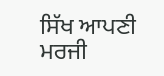ਸਿੱਖ ਆਪਣੀ ਮਰਜੀ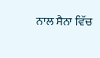ਨਾਲ ਸੈਨਾ ਵਿੱਚ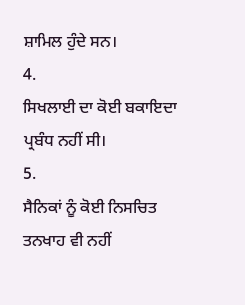ਸ਼ਾਮਿਲ ਹੁੰਦੇ ਸਨ।
4.
ਸਿਖਲਾਈ ਦਾ ਕੋਈ ਬਕਾਇਦਾ ਪ੍ਰਬੰਧ ਨਹੀਂ ਸੀ।
5.
ਸੈਨਿਕਾਂ ਨੂੰ ਕੋਈ ਨਿਸਚਿਤ ਤਨਖਾਹ ਵੀ ਨਹੀਂ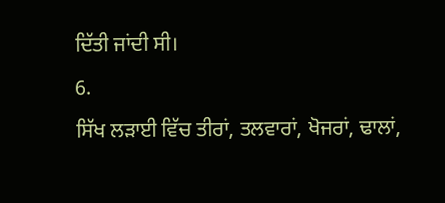ਦਿੱਤੀ ਜਾਂਦੀ ਸੀ।
6.
ਸਿੱਖ ਲੜਾਈ ਵਿੱਚ ਤੀਰਾਂ, ਤਲਵਾਰਾਂ, ਖੋਜਰਾਂ, ਢਾਲਾਂ,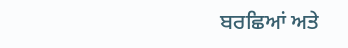ਬਰਛਿਆਂ ਅਤੇ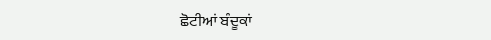ਛੋਟੀਆਂ ਬੰਦੂਕਾਂ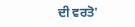ਦੀ ਵਰਤੋ'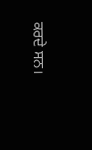ਕਰਦੇ ਸਨ।